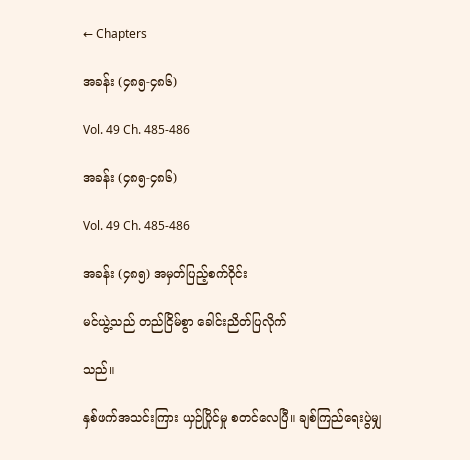← Chapters

အခန်း (၄၈၅-၄၈၆)

Vol. 49 Ch. 485-486

အခန်း (၄၈၅-၄၈၆)

Vol. 49 Ch. 485-486

အခန်း (၄၈၅) အမှတ်ပြည့်စက်ဝိုင်း

မင်ယွဲ့သည် တည်ငြိမ်စွာ ခေါင်းညိတ်ပြလိုက်

သည်။

နှစ်ဖက်အသင်းကြား ယှဉ်ပြိုင်မှု စတင်လေပြီ။ ချစ်ကြည်ရေးပွဲမျှ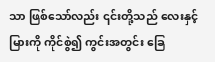သာ ဖြစ်သော်လည်း ၎င်းတို့သည် လေးနှင့်မြားကို ကိုင်စွဲ၍ ကွင်းအတွင်း ခြေ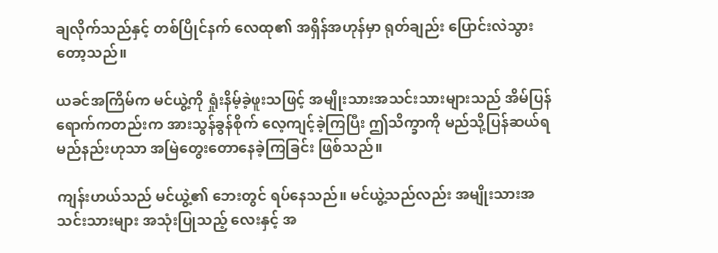ချလိုက်သည်နှင့် တစ်ပြိုင်နက် လေထု၏ အရှိန်အဟုန်မှာ ရုတ်ချည်း ပြောင်းလဲသွားတော့သည်။

ယခင်အကြိမ်က မင်ယွဲ့ကို ရှုံးနိမ့်ခဲ့ဖူးသဖြင့် အမျိုးသားအသင်းသားများသည် အိမ်ပြန်ရောက်ကတည်းက အားသွန်ခွန်စိုက် လေ့ကျင့်ခဲ့ကြပြီး ဤသိက္ခာကို မည်သို့ပြန်ဆယ်ရမည်နည်းဟုသာ အမြဲတွေးတောနေခဲ့ကြခြင်း ဖြစ်သည်။

ကျန်းဟယ်သည် မင်ယွဲ့၏ ဘေးတွင် ရပ်နေသည်။ မင်ယွဲ့သည်လည်း အမျိုးသားအသင်းသားများ အသုံးပြုသည့် လေးနှင့် အ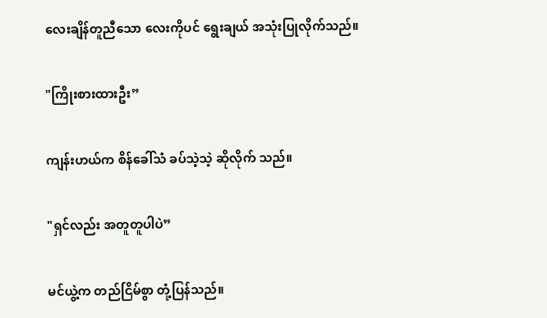လေးချိန်တူညီသော လေးကိုပင် ရွေးချယ် အသုံးပြုလိုက်သည်။

"ကြိုးစားထားဦး”

ကျန်းဟယ်က စိန်ခေါ်သံ ခပ်သဲ့သဲ့ ဆိုလိုက် သည်။

"ရှင်လည်း အတူတူပါပဲ”

မင်ယွဲ့က တည်ငြိမ်စွာ တုံ့ပြန်သည်။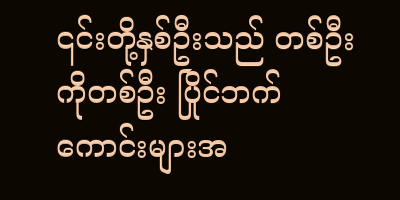၎င်းတို့နှစ်ဦးသည် တစ်ဦးကိုတစ်ဦး ပြိုင်ဘက်ကောင်းများအ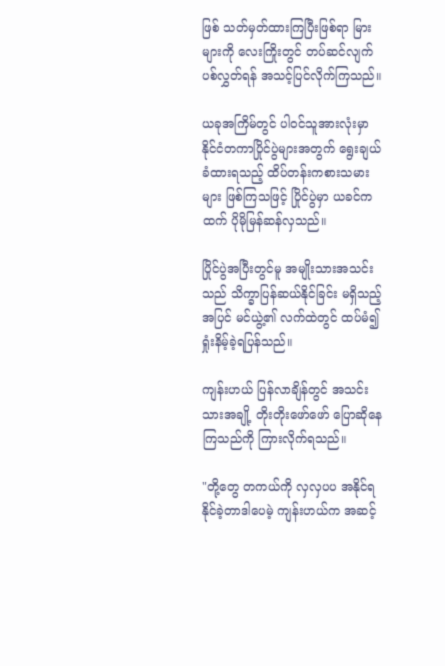ဖြစ် သတ်မှတ်ထားကြပြီးဖြစ်ရာ မြားများကို လေးကြိုးတွင် တပ်ဆင်လျက် ပစ်လွှတ်ရန် အသင့်ပြင်လိုက်ကြသည်။

ယခုအကြိမ်တွင် ပါဝင်သူအားလုံးမှာ နိုင်ငံတကာပြိုင်ပွဲများအတွက် ရွေးချယ်ခံထားရသည့် ထိပ်တန်းကစားသမားများ ဖြစ်ကြသဖြင့် ပြိုင်ပွဲမှာ ယခင်ကထက် ပိုမိုမြန်ဆန်လှသည်။

ပြိုင်ပွဲအပြီးတွင်မူ အမျိုးသားအသင်းသည် သိက္ခာပြန်ဆယ်နိုင်ခြင်း မရှိသည့်အပြင် မင်ယွဲ့၏ လက်ထဲတွင် ထပ်မံ၍ ရှုံးနိမ့်ခဲ့ရပြန်သည်။

ကျန်းဟယ် ပြန်လာချိန်တွင် အသင်းသားအချို့ တိုးတိုးဖော်ဖော် ပြောဆိုနေကြသည်ကို ကြားလိုက်ရသည်။

"တို့တွေ တကယ်ကို လှလှပပ အနိုင်ရနိုင်ခဲ့တာဒါပေမဲ့ ကျန်းဟယ်က အဆင့်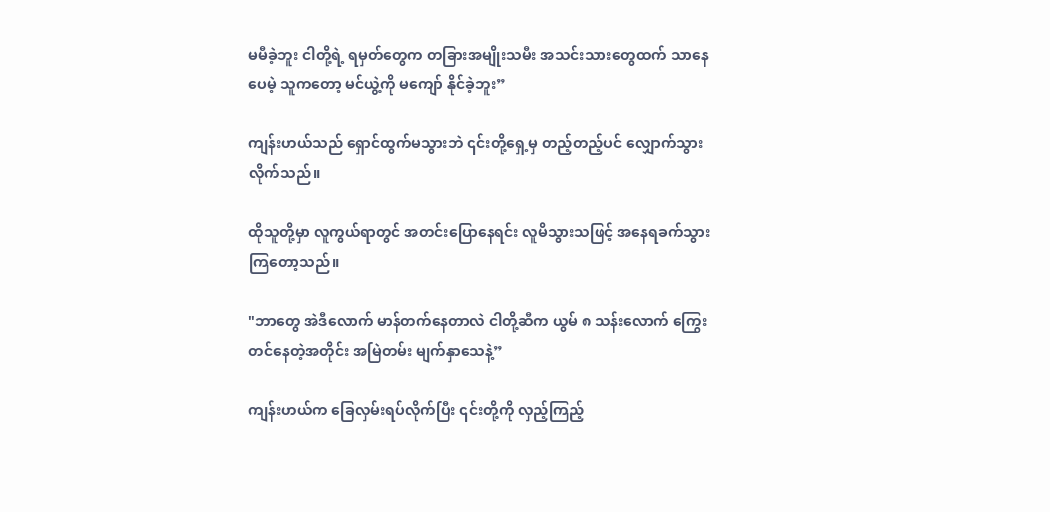မမီခဲ့ဘူး ငါတို့ရဲ့ ရမှတ်တွေက တခြားအမျိုးသမီး အသင်းသားတွေထက် သာနေပေမဲ့ သူကတော့ မင်ယွဲ့ကို မကျော် နိုင်ခဲ့ဘူး”

ကျန်းဟယ်သည် ရှောင်ထွက်မသွားဘဲ ၎င်းတို့ရှေ့မှ တည့်တည့်ပင် လျှောက်သွားလိုက်သည်။

ထိုသူတို့မှာ လူကွယ်ရာတွင် အတင်းပြောနေရင်း လူမိသွားသဖြင့် အနေရခက်သွားကြတော့သည်။

"ဘာတွေ အဲဒီလောက် မာန်တက်နေတာလဲ ငါတို့ဆီက ယွမ် ၈ သန်းလောက် ကြွေးတင်နေတဲ့အတိုင်း အမြဲတမ်း မျက်နှာသေနဲ့”

ကျန်းဟယ်က ခြေလှမ်းရပ်လိုက်ပြီး ၎င်းတို့ကို လှည့်ကြည့်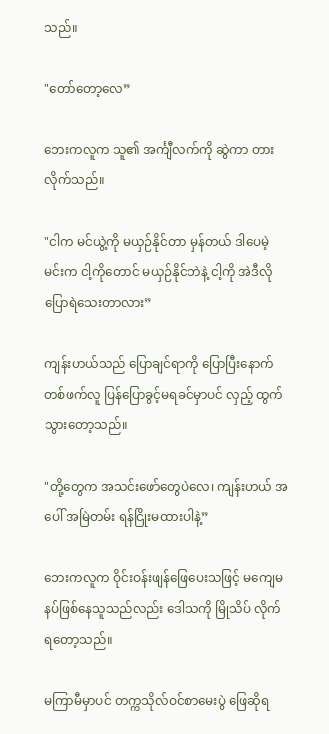သည်။

"တော်တော့လေ”

ဘေးကလူက သူ၏ အင်္ကျီလက်ကို ဆွဲကာ တားလိုက်သည်။

"ငါက မင်ယွဲ့ကို မယှဉ်နိုင်တာ မှန်တယ် ဒါပေမဲ့ မင်းက ငါ့ကိုတောင် မယှဉ်နိုင်ဘဲနဲ့ ငါ့ကို အဲဒီလို ပြောရဲသေးတာလား”

ကျန်းဟယ်သည် ပြောချင်ရာကို ပြောပြီးနောက် တစ်ဖက်လူ ပြန်ပြောခွင့်မရခင်မှာပင် လှည့် ထွက်သွားတော့သည်။

"တို့တွေက အသင်းဖော်တွေပဲလေ၊ ကျန်းဟယ် အပေါ် အမြဲတမ်း ရန်ငြိုးမထားပါနဲ့”

ဘေးကလူက ဝိုင်းဝန်းဖျန်ဖြေပေးသဖြင့် မကျေမနပ်ဖြစ်နေသူသည်လည်း ဒေါသကို မြိုသိပ် လိုက်ရတော့သည်။

မကြာမီမှာပင် တက္ကသိုလ်ဝင်စာမေးပွဲ ဖြေဆိုရ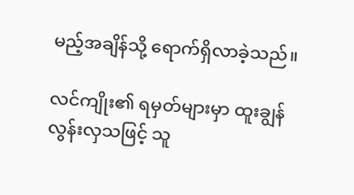မည့်အချိန်သို့ ရောက်ရှိလာခဲ့သည်။

လင်ကျိုး၏ ရမှတ်များမှာ ထူးချွန်လွန်းလှသဖြင့် သူ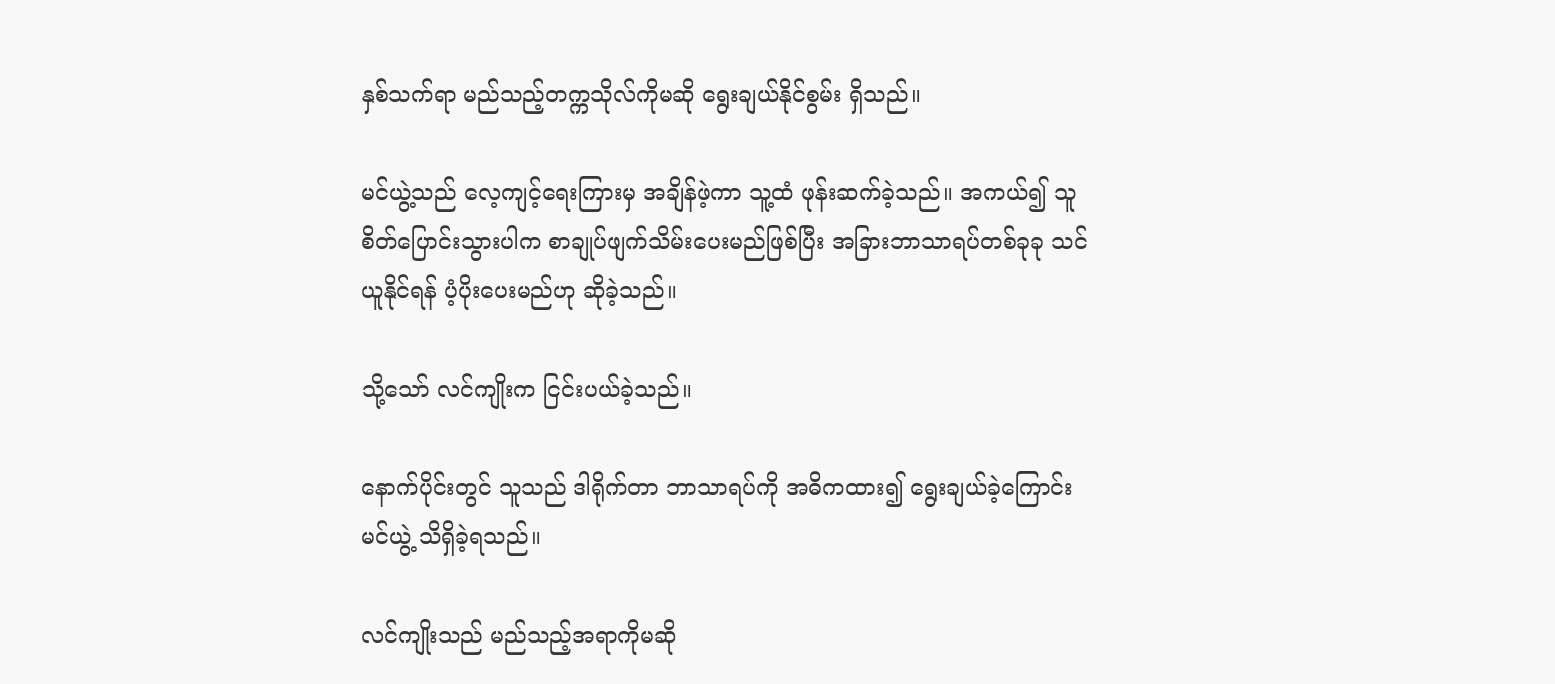နှစ်သက်ရာ မည်သည့်တက္ကသိုလ်ကိုမဆို ရွေးချယ်နိုင်စွမ်း ရှိသည်။

မင်ယွဲ့သည် လေ့ကျင့်ရေးကြားမှ အချိန်ဖဲ့ကာ သူ့ထံ ဖုန်းဆက်ခဲ့သည်။ အကယ်၍ သူ စိတ်ပြောင်းသွားပါက စာချုပ်ဖျက်သိမ်းပေးမည်ဖြစ်ပြီး အခြားဘာသာရပ်တစ်ခုခု သင်ယူနိုင်ရန် ပံ့ပိုးပေးမည်ဟု ဆိုခဲ့သည်။

သို့သော် လင်ကျိုးက ငြင်းပယ်ခဲ့သည်။

နောက်ပိုင်းတွင် သူသည် ဒါရိုက်တာ ဘာသာရပ်ကို အဓိကထား၍ ရွေးချယ်ခဲ့ကြောင်း မင်ယွဲ့ သိရှိခဲ့ရသည်။

လင်ကျိုးသည် မည်သည့်အရာကိုမဆို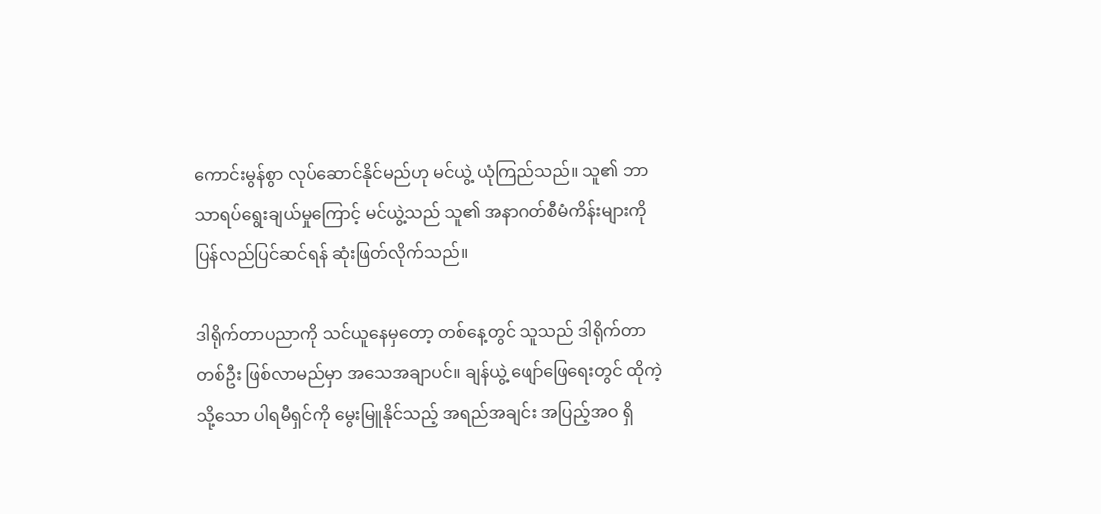ကောင်းမွန်စွာ လုပ်ဆောင်နိုင်မည်ဟု မင်ယွဲ့ ယုံကြည်သည်။ သူ၏ ဘာသာရပ်ရွေးချယ်မှုကြောင့် မင်ယွဲ့သည် သူ၏ အနာဂတ်စီမံကိန်းများကို ပြန်လည်ပြင်ဆင်ရန် ဆုံးဖြတ်လိုက်သည်။

ဒါရိုက်တာပညာကို သင်ယူနေမှတော့ တစ်နေ့တွင် သူသည် ဒါရိုက်တာတစ်ဦး ဖြစ်လာမည်မှာ အသေအချာပင်။ ချန်ယွဲ့ ဖျော်ဖြေရေးတွင် ထိုကဲ့သို့သော ပါရမီရှင်ကို မွေးမြူနိုင်သည့် အရည်အချင်း အပြည့်အဝ ရှိ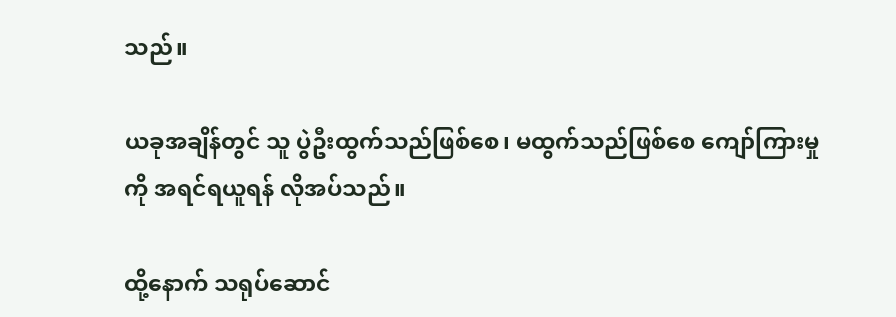သည်။

ယခုအချိန်တွင် သူ ပွဲဦးထွက်သည်ဖြစ်စေ၊ မထွက်သည်ဖြစ်စေ ကျော်ကြားမှုကို အရင်ရယူရန် လိုအပ်သည်။

ထို့နောက် သရုပ်ဆောင်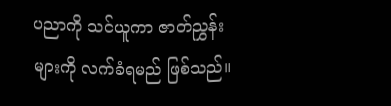ပညာကို သင်ယူကာ ဇာတ်ညွှန်းများကို လက်ခံရမည် ဖြစ်သည်။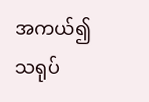အကယ်၍ သရုပ်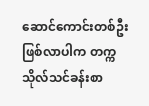ဆောင်ကောင်းတစ်ဦး ဖြစ်လာပါက တက္ကသိုလ်သင်ခန်းစာ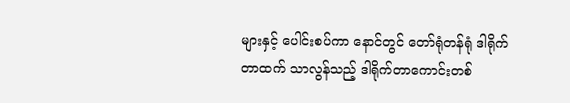များနှင့် ပေါင်းစပ်ကာ နောင်တွင် တော်ရုံတန်ရုံ ဒါရိုက်တာထက် သာလွန်သည့် ဒါရိုက်တာကောင်းတစ်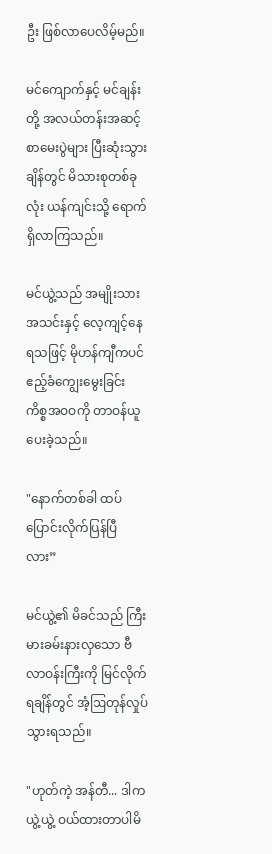ဦး ဖြစ်လာပေလိမ့်မည်။

မင်ကျောက်နှင့် မင်ချန်းတို့ အလယ်တန်းအဆင့် စာမေးပွဲများ ပြီးဆုံးသွားချိန်တွင် မိသားစုတစ်ခုလုံး ယန်ကျင်းသို့ ရောက်ရှိလာကြသည်။

မင်ယွဲ့သည် အမျိုးသားအသင်းနှင့် လေ့ကျင့်နေရသဖြင့် မိုဟန်ကျီကပင် ဧည့်ခံကျွေးမွေးခြင်း ကိစ္စအဝဝကို တာဝန်ယူပေးခဲ့သည်။

"နောက်တစ်ခါ ထပ်ပြောင်းလိုက်ပြန်ပြီလား”

မင်ယွဲ့၏ မိခင်သည် ကြီးမားခမ်းနားလှသော ဗီလာဝန်းကြီးကို မြင်လိုက်ရချိန်တွင် အံ့ဩတုန်လှုပ်သွားရသည်။

"ဟုတ်ကဲ့ အန်တီ... ဒါက ယွဲ့ယွဲ့ ဝယ်ထားတာပါမိ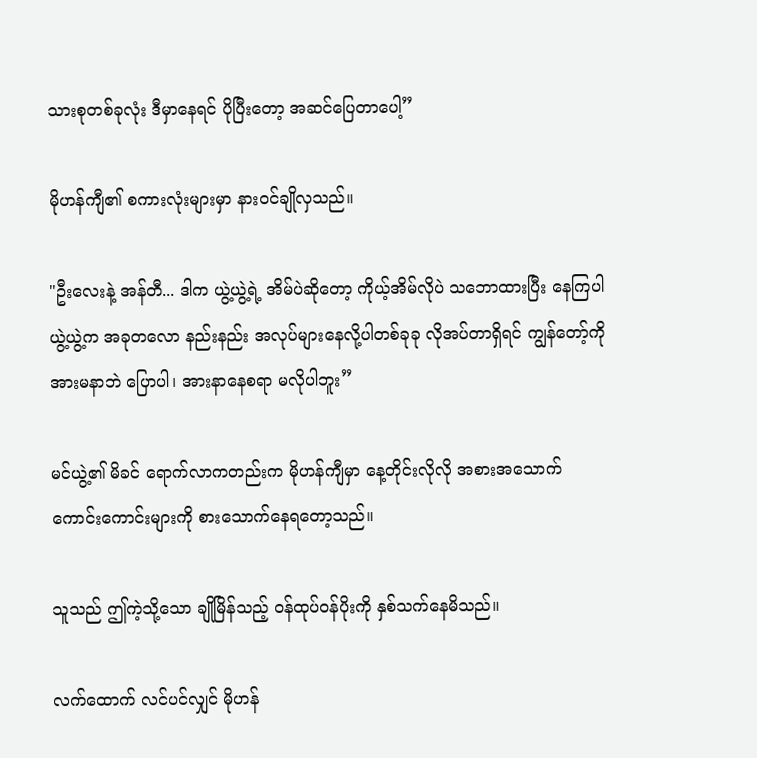သားစုတစ်ခုလုံး ဒီမှာနေရင် ပိုပြီးတော့ အဆင်ပြေတာပေါ့”

မိုဟန်ကျီ၏ စကားလုံးများမှာ နားဝင်ချိုလှသည်။

"ဦးလေးနဲ့ အန်တီ... ဒါက ယွဲ့ယွဲ့ရဲ့ အိမ်ပဲဆိုတော့ ကိုယ့်အိမ်လိုပဲ သဘောထားပြီး နေကြပါ ယွဲ့ယွဲ့က အခုတလော နည်းနည်း အလုပ်များနေလို့ပါတစ်ခုခု လိုအပ်တာရှိရင် ကျွန်တော့်ကို အားမနာဘဲ ပြောပါ၊ အားနာနေစရာ မလိုပါဘူး”

မင်ယွဲ့၏ မိခင် ရောက်လာကတည်းက မိုဟန်ကျီမှာ နေ့တိုင်းလိုလို အစားအသောက် ကောင်းကောင်းများကို စားသောက်နေရတော့သည်။

သူသည် ဤကဲ့သို့သော ချိုမြိန်သည့် ဝန်ထုပ်ဝန်ပိုးကို နှစ်သက်နေမိသည်။

လက်ထောက် လင်ပင်လျှင် မိုဟန်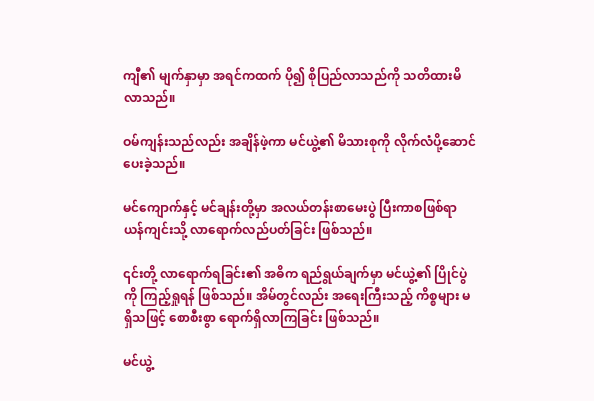ကျီ၏ မျက်နှာမှာ အရင်ကထက် ပို၍ စိုပြည်လာသည်ကို သတိထားမိလာသည်။

ဝမ်ကျန်းသည်လည်း အချိန်ဖဲ့ကာ မင်ယွဲ့၏ မိသားစုကို လိုက်လံပို့ဆောင်ပေးခဲ့သည်။

မင်ကျောက်နှင့် မင်ချန်းတို့မှာ အလယ်တန်းစာမေးပွဲ ပြီးကာစဖြစ်ရာ ယန်ကျင်းသို့ လာရောက်လည်ပတ်ခြင်း ဖြစ်သည်။

၎င်းတို့ လာရောက်ရခြင်း၏ အဓိက ရည်ရွယ်ချက်မှာ မင်ယွဲ့၏ ပြိုင်ပွဲကို ကြည့်ရှုရန် ဖြစ်သည်။ အိမ်တွင်လည်း အရေးကြီးသည့် ကိစ္စများ မရှိသဖြင့် စောစီးစွာ ရောက်ရှိလာကြခြင်း ဖြစ်သည်။

မင်ယွဲ့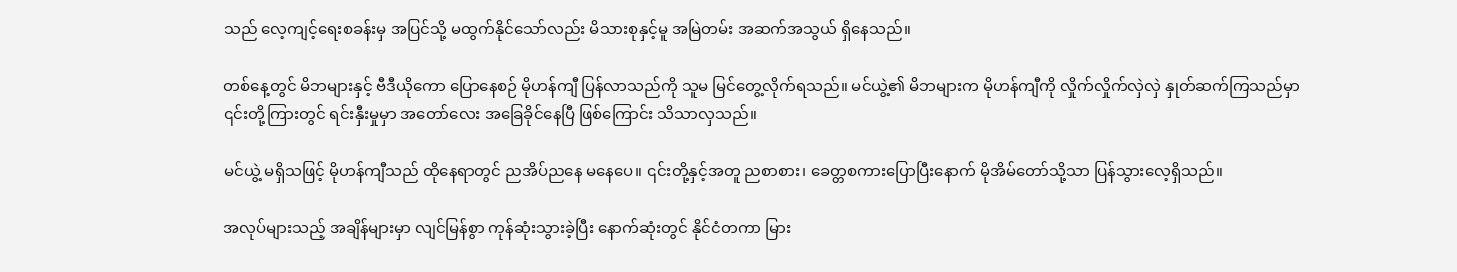သည် လေ့ကျင့်ရေးစခန်းမှ အပြင်သို့ မထွက်နိုင်သော်လည်း မိသားစုနှင့်မူ အမြဲတမ်း အဆက်အသွယ် ရှိနေသည်။

တစ်နေ့တွင် မိဘများနှင့် ဗီဒီယိုကော ပြောနေစဉ် မိုဟန်ကျီ ပြန်လာသည်ကို သူမ မြင်တွေ့လိုက်ရသည်။ မင်ယွဲ့၏ မိဘများက မိုဟန်ကျီကို လှိုက်လှိုက်လှဲလှဲ နှုတ်ဆက်ကြသည်မှာ ၎င်းတို့ကြားတွင် ရင်းနှီးမှုမှာ အတော်လေး အခြေခိုင်နေပြီ ဖြစ်ကြောင်း သိသာလှသည်။

မင်ယွဲ့ မရှိသဖြင့် မိုဟန်ကျီသည် ထိုနေရာတွင် ညအိပ်ညနေ မနေပေ။ ၎င်းတို့နှင့်အတူ ညစာစား၊ ခေတ္တစကားပြောပြီးနောက် မိုအိမ်တော်သို့သာ ပြန်သွားလေ့ရှိသည်။

အလုပ်များသည့် အချိန်များမှာ လျင်မြန်စွာ ကုန်ဆုံးသွားခဲ့ပြီး နောက်ဆုံးတွင် နိုင်ငံတကာ မြား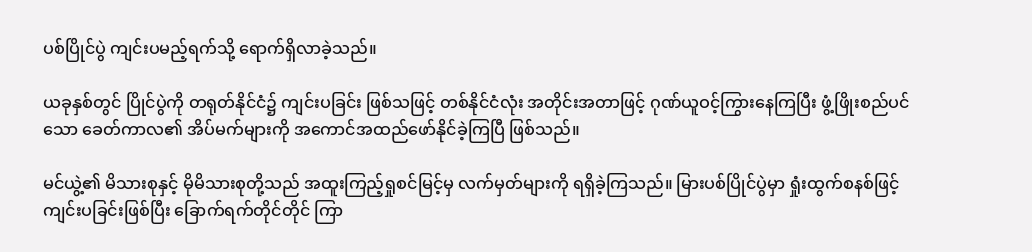ပစ်ပြိုင်ပွဲ ကျင်းပမည့်ရက်သို့ ရောက်ရှိလာခဲ့သည်။

ယခုနှစ်တွင် ပြိုင်ပွဲကို တရုတ်နိုင်ငံ၌ ကျင်းပခြင်း ဖြစ်သဖြင့် တစ်နိုင်ငံလုံး အတိုင်းအတာဖြင့် ဂုဏ်ယူဝင့်ကြွားနေကြပြီး ဖွံ့ဖြိုးစည်ပင်သော ခေတ်ကာလ၏ အိပ်မက်များကို အကောင်အထည်ဖော်နိုင်ခဲ့ကြပြီ ဖြစ်သည်။

မင်ယွဲ့၏ မိသားစုနှင့် မိုမိသားစုတို့သည် အထူးကြည့်ရှုစင်မြင့်မှ လက်မှတ်များကို ရရှိခဲ့ကြသည်။ မြားပစ်ပြိုင်ပွဲမှာ ရှုံးထွက်စနစ်ဖြင့် ကျင်းပခြင်းဖြစ်ပြီး ခြောက်ရက်တိုင်တိုင် ကြာ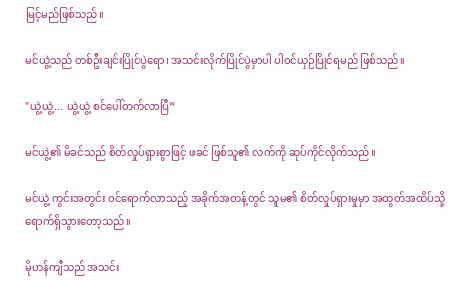မြင့်မည်ဖြစ်သည်။

မင်ယွဲ့သည် တစ်ဦးချင်းပြိုင်ပွဲရော၊ အသင်းလိုက်ပြိုင်ပွဲမှာပါ ပါဝင်ယှဉ်ပြိုင်ရမည် ဖြစ်သည်။

"ယွဲ့ယွဲ့... ယွဲ့ယွဲ့ စင်ပေါ်တက်လာပြီ”

မင်ယွဲ့၏ မိခင်သည် စိတ်လှုပ်ရှားစွာဖြင့် ဖခင် ဖြစ်သူ၏ လက်ကို ဆုပ်ကိုင်လိုက်သည်။

မင်ယွဲ့ ကွင်းအတွင်း ဝင်ရောက်လာသည့် အခိုက်အတန့်တွင် သူမ၏ စိတ်လှုပ်ရှားမှုမှာ အထွတ်အထိပ်သို့ ရောက်ရှိသွားတော့သည်။

မိုဟန်ကျီသည် အသင်း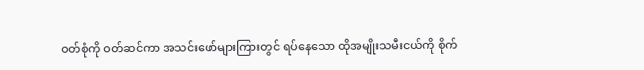ဝတ်စုံကို ဝတ်ဆင်ကာ အသင်းဖော်များကြားတွင် ရပ်နေသော ထိုအမျိုးသမီးငယ်ကို စိုက်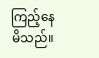ကြည့်နေမိသည်။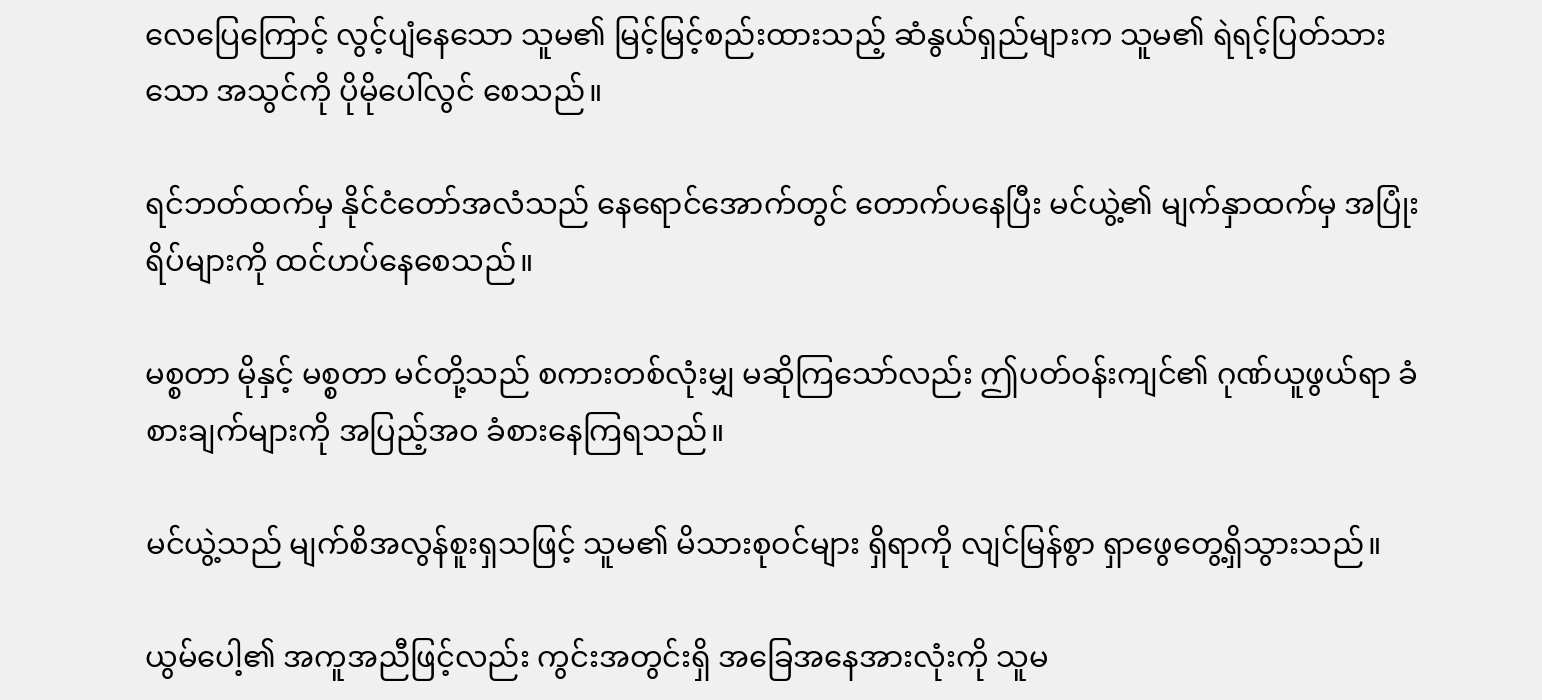လေပြေကြောင့် လွင့်ပျံနေသော သူမ၏ မြင့်မြင့်စည်းထားသည့် ဆံနွယ်ရှည်များက သူမ၏ ရဲရင့်ပြတ်သားသော အသွင်ကို ပိုမိုပေါ်လွင် စေသည်။

ရင်ဘတ်ထက်မှ နိုင်ငံတော်အလံသည် နေရောင်အောက်တွင် တောက်ပနေပြီး မင်ယွဲ့၏ မျက်နှာထက်မှ အပြုံးရိပ်များကို ထင်ဟပ်နေစေသည်။

မစ္စတာ မိုနှင့် မစ္စတာ မင်တို့သည် စကားတစ်လုံးမျှ မဆိုကြသော်လည်း ဤပတ်ဝန်းကျင်၏ ဂုဏ်ယူဖွယ်ရာ ခံစားချက်များကို အပြည့်အဝ ခံစားနေကြရသည်။

မင်ယွဲ့သည် မျက်စိအလွန်စူးရှသဖြင့် သူမ၏ မိသားစုဝင်များ ရှိရာကို လျင်မြန်စွာ ရှာဖွေတွေ့ရှိသွားသည်။

ယွမ်ပေါ့၏ အကူအညီဖြင့်လည်း ကွင်းအတွင်းရှိ အခြေအနေအားလုံးကို သူမ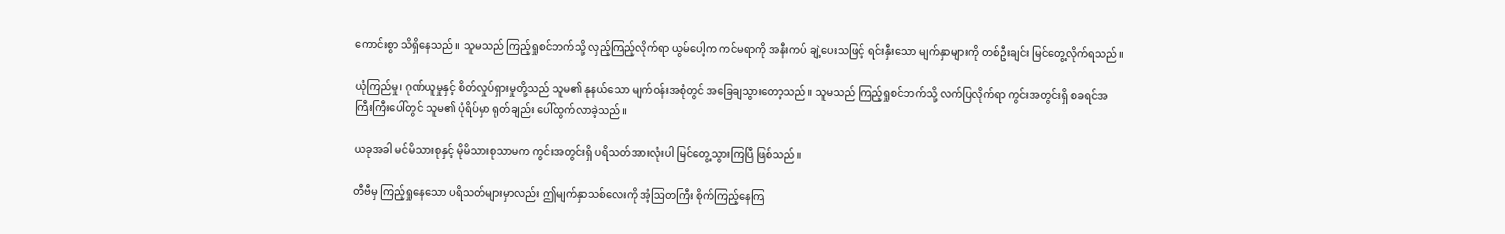ကောင်းစွာ သိရှိနေသည်။ သူမသည် ကြည့်ရှုစင်ဘက်သို့ လှည့်ကြည့်လိုက်ရာ ယွမ်ပေါ့က ကင်မရာကို အနီးကပ် ချဲ့ပေးသဖြင့် ရင်းနှီးသော မျက်နှာများကို တစ်ဦးချင်း မြင်တွေ့လိုက်ရသည်။

ယုံကြည်မှု၊ ဂုဏ်ယူမှုနှင့် စိတ်လှုပ်ရှားမှုတို့သည် သူမ၏ နုနယ်သော မျက်ဝန်းအစုံတွင် အခြေချသွားတော့သည်။ သူမသည် ကြည့်ရှုစင်ဘက်သို့ လက်ပြလိုက်ရာ ကွင်းအတွင်းရှိ စခရင်အကြီးကြီးပေါ်တွင် သူမ၏ ပုံရိပ်မှာ ရုတ်ချည်း ပေါ်ထွက်လာခဲ့သည်။

ယခုအခါ မင်မိသားစုနှင့် မိုမိသားစုသာမက ကွင်းအတွင်းရှိ ပရိသတ်အားလုံးပါ မြင်တွေ့သွားကြပြီ ဖြစ်သည်။

တီဗီမှ ကြည့်ရှုနေသော ပရိသတ်များမှာလည်း ဤမျက်နှာသစ်လေးကို အံ့ဩတကြီး စိုက်ကြည့်နေကြ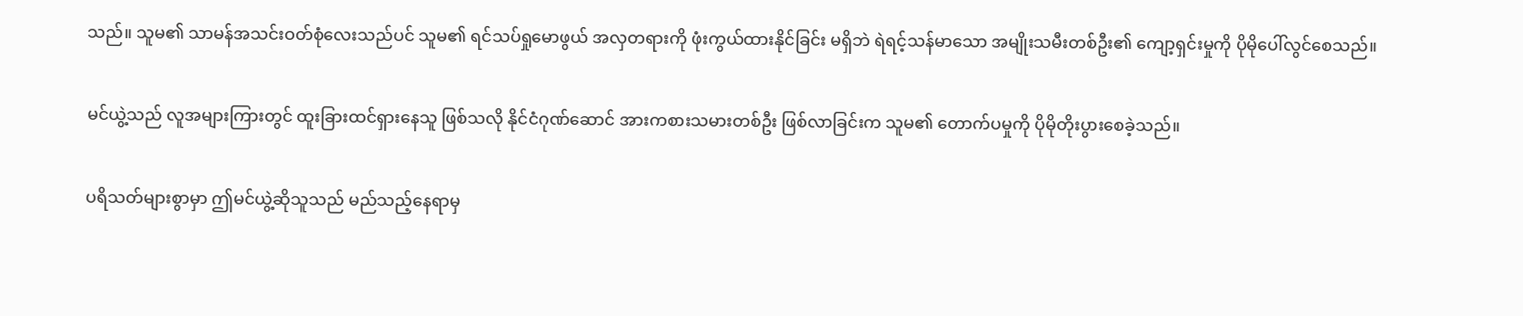သည်။ သူမ၏ သာမန်အသင်းဝတ်စုံလေးသည်ပင် သူမ၏ ရင်သပ်ရှုမောဖွယ် အလှတရားကို ဖုံးကွယ်ထားနိုင်ခြင်း မရှိဘဲ ရဲရင့်သန်မာသော အမျိုးသမီးတစ်ဦး၏ ကျော့ရှင်းမှုကို ပိုမိုပေါ်လွင်စေသည်။

မင်ယွဲ့သည် လူအများကြားတွင် ထူးခြားထင်ရှားနေသူ ဖြစ်သလို နိုင်ငံဂုဏ်ဆောင် အားကစားသမားတစ်ဦး ဖြစ်လာခြင်းက သူမ၏ တောက်ပမှုကို ပိုမိုတိုးပွားစေခဲ့သည်။

ပရိသတ်များစွာမှာ ဤမင်ယွဲ့ဆိုသူသည် မည်သည့်နေရာမှ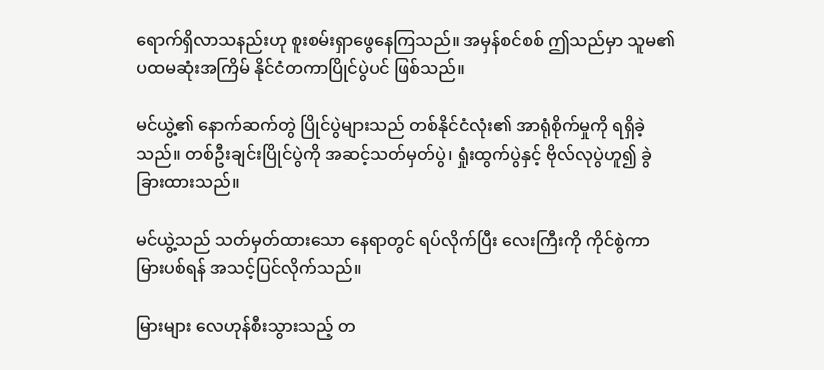ရောက်ရှိလာသနည်းဟု စူးစမ်းရှာဖွေနေကြသည်။ အမှန်စင်စစ် ဤသည်မှာ သူမ၏ ပထမဆုံးအကြိမ် နိုင်ငံတကာပြိုင်ပွဲပင် ဖြစ်သည်။

မင်ယွဲ့၏ နောက်ဆက်တွဲ ပြိုင်ပွဲများသည် တစ်နိုင်ငံလုံး၏ အာရုံစိုက်မှုကို ရရှိခဲ့သည်။ တစ်ဦးချင်းပြိုင်ပွဲကို အဆင့်သတ်မှတ်ပွဲ၊ ရှုံးထွက်ပွဲနှင့် ဗိုလ်လုပွဲဟူ၍ ခွဲခြားထားသည်။

မင်ယွဲ့သည် သတ်မှတ်ထားသော နေရာတွင် ရပ်လိုက်ပြီး လေးကြီးကို ကိုင်စွဲကာ မြားပစ်ရန် အသင့်ပြင်လိုက်သည်။

မြားများ လေဟုန်စီးသွားသည့် တ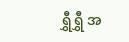ရွှီရွှီ အ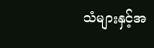သံများနှင့်အ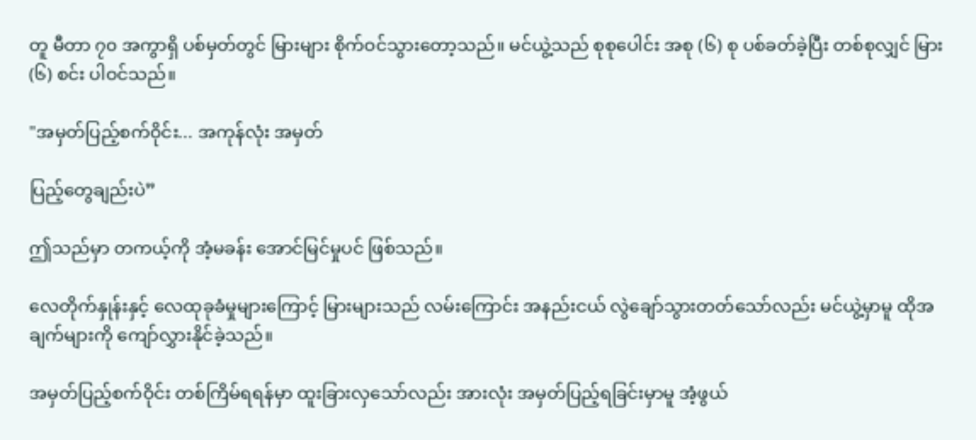တူ မီတာ ၇၀ အကွာရှိ ပစ်မှတ်တွင် မြားများ စိုက်ဝင်သွားတော့သည်။ မင်ယွဲ့သည် စုစုပေါင်း အစု (၆) စု ပစ်ခတ်ခဲ့ပြီး တစ်စုလျှင် မြား (၆) စင်း ပါဝင်သည်။

"အမှတ်ပြည့်စက်ဝိုင်း... အကုန်လုံး အမှတ်

ပြည့်တွေချည်းပဲ”

ဤသည်မှာ တကယ့်ကို အံ့မခန်း အောင်မြင်မှုပင် ဖြစ်သည်။

လေတိုက်နှုန်းနှင့် လေထုခုခံမှုများကြောင့် မြားများသည် လမ်းကြောင်း အနည်းငယ် လွဲချော်သွားတတ်သော်လည်း မင်ယွဲ့မှာမူ ထိုအချက်များကို ကျော်လွှားနိုင်ခဲ့သည်။

အမှတ်ပြည့်စက်ဝိုင်း တစ်ကြိမ်ရရန်မှာ ထူးခြားလှသော်လည်း အားလုံး အမှတ်ပြည့်ရခြင်းမှာမူ အံ့ဖွယ်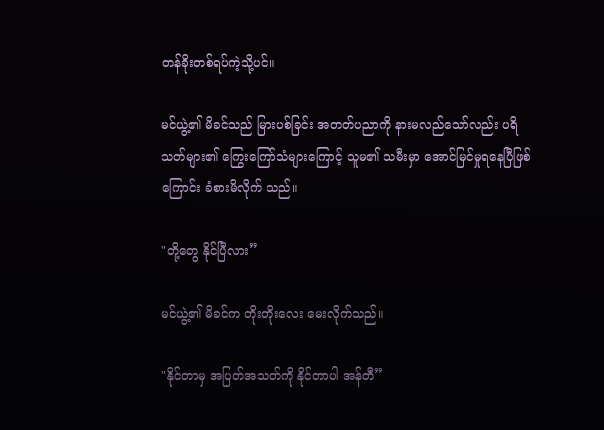တန်ခိုးတစ်ရပ်ကဲ့သို့ပင်။

မင်ယွဲ့၏ မိခင်သည် မြားပစ်ခြင်း အတတ်ပညာကို နားမလည်သော်လည်း ပရိသတ်များ၏ ကြွေးကြော်သံများကြောင့် သူမ၏ သမီးမှာ အောင်မြင်မှုရနေပြီဖြစ်ကြောင်း ခံစားမိလိုက် သည်။

"တို့တွေ နိုင်ပြီလား”

မင်ယွဲ့၏ မိခင်က တိုးတိုးလေး မေးလိုက်သည်။

"နိုင်တာမှ အပြတ်အသတ်ကို နိုင်တာပါ အန်တီ”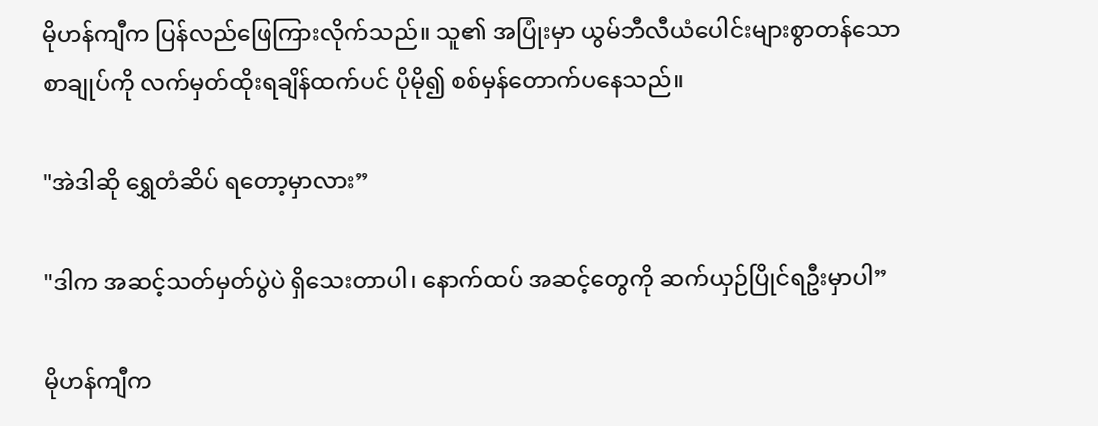မိုဟန်ကျီက ပြန်လည်ဖြေကြားလိုက်သည်။ သူ၏ အပြုံးမှာ ယွမ်ဘီလီယံပေါင်းများစွာတန်သော စာချုပ်ကို လက်မှတ်ထိုးရချိန်ထက်ပင် ပိုမို၍ စစ်မှန်တောက်ပနေသည်။

"အဲဒါဆို ရွှေတံဆိပ် ရတော့မှာလား”

"ဒါက အဆင့်သတ်မှတ်ပွဲပဲ ရှိသေးတာပါ၊ နောက်ထပ် အဆင့်တွေကို ဆက်ယှဉ်ပြိုင်ရဦးမှာပါ”

မိုဟန်ကျီက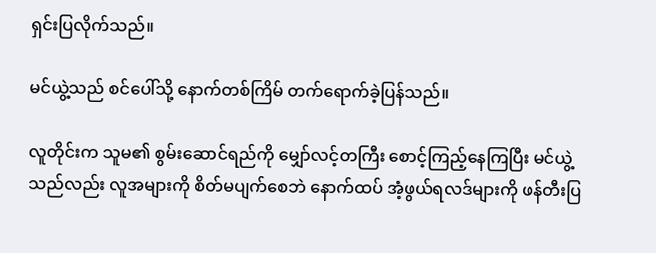ရှင်းပြလိုက်သည်။

မင်ယွဲ့သည် စင်ပေါ်သို့ နောက်တစ်ကြိမ် တက်ရောက်ခဲ့ပြန်သည်။

လူတိုင်းက သူမ၏ စွမ်းဆောင်ရည်ကို မျှော်လင့်တကြီး စောင့်ကြည့်နေကြပြီး မင်ယွဲ့သည်လည်း လူအများကို စိတ်မပျက်စေဘဲ နောက်ထပ် အံ့ဖွယ်ရလဒ်များကို ဖန်တီးပြ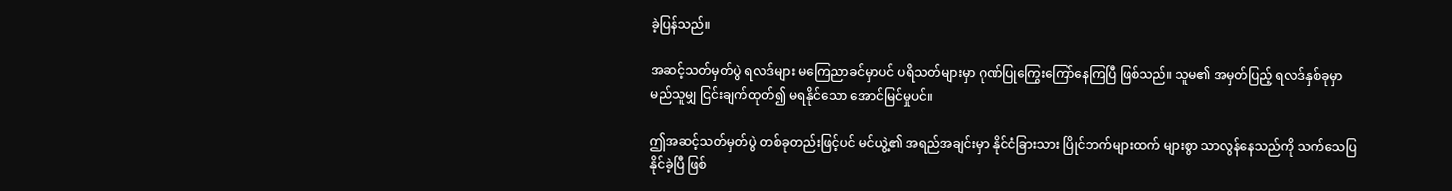ခဲ့ပြန်သည်။

အဆင့်သတ်မှတ်ပွဲ ရလဒ်များ မကြေညာခင်မှာပင် ပရိသတ်များမှာ ဂုဏ်ပြုကြွေးကြော်နေကြပြီ ဖြစ်သည်။ သူမ၏ အမှတ်ပြည့် ရလဒ်နှစ်ခုမှာ မည်သူမျှ ငြင်းချက်ထုတ်၍ မရနိုင်သော အောင်မြင်မှုပင်။

ဤအဆင့်သတ်မှတ်ပွဲ တစ်ခုတည်းဖြင့်ပင် မင်ယွဲ့၏ အရည်အချင်းမှာ နိုင်ငံခြားသား ပြိုင်ဘက်များထက် များစွာ သာလွန်နေသည်ကို သက်သေပြနိုင်ခဲ့ပြီ ဖြစ်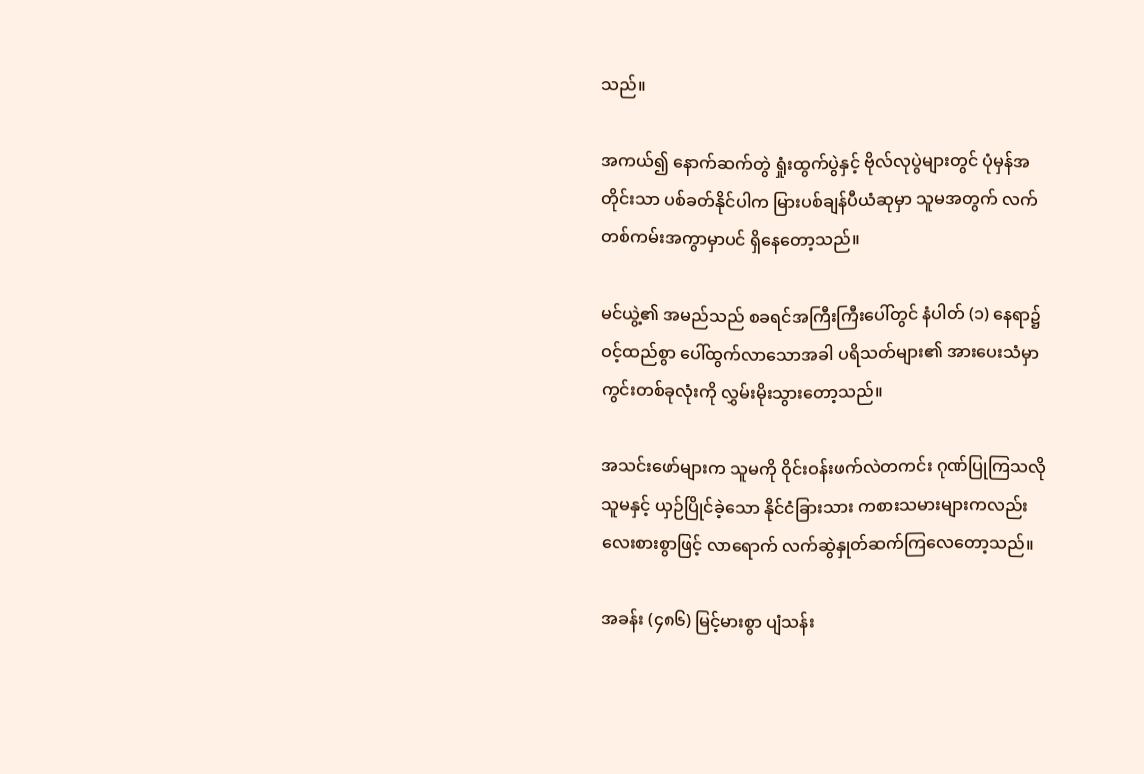သည်။

အကယ်၍ နောက်ဆက်တွဲ ရှုံးထွက်ပွဲနှင့် ဗိုလ်လုပွဲများတွင် ပုံမှန်အတိုင်းသာ ပစ်ခတ်နိုင်ပါက မြားပစ်ချန်ပီယံဆုမှာ သူမအတွက် လက်တစ်ကမ်းအကွာမှာပင် ရှိနေတော့သည်။

မင်ယွဲ့၏ အမည်သည် စခရင်အကြီးကြီးပေါ်တွင် နံပါတ် (၁) နေရာ၌ ဝင့်ထည်စွာ ပေါ်ထွက်လာသောအခါ ပရိသတ်များ၏ အားပေးသံမှာ ကွင်းတစ်ခုလုံးကို လွှမ်းမိုးသွားတော့သည်။

အသင်းဖော်များက သူမကို ဝိုင်းဝန်းဖက်လဲတကင်း ဂုဏ်ပြုကြသလို သူမနှင့် ယှဉ်ပြိုင်ခဲ့သော နိုင်ငံခြားသား ကစားသမားများကလည်း လေးစားစွာဖြင့် လာရောက် လက်ဆွဲနှုတ်ဆက်ကြလေတော့သည်။

အခန်း (၄၈၆) မြင့်မားစွာ ပျံသန်း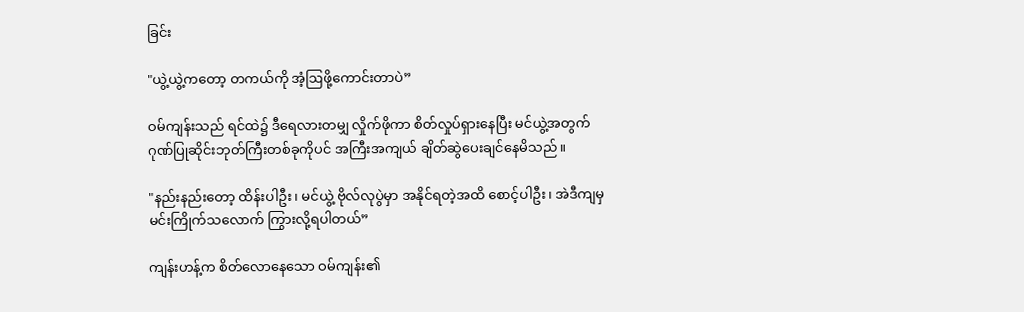ခြင်း

"ယွဲ့ယွဲ့ကတော့ တကယ်ကို အံ့ဩဖို့ကောင်းတာပဲ”

ဝမ်ကျန်းသည် ရင်ထဲ၌ ဒီရေလားတမျှ လှိုက်ဖိုကာ စိတ်လှုပ်ရှားနေပြီး မင်ယွဲ့အတွက် ဂုဏ်ပြုဆိုင်းဘုတ်ကြီးတစ်ခုကိုပင် အကြီးအကျယ် ချိတ်ဆွဲပေးချင်နေမိသည်။

"နည်းနည်းတော့ ထိန်းပါဦး၊ မင်ယွဲ့ ဗိုလ်လုပွဲမှာ အနိုင်ရတဲ့အထိ စောင့်ပါဦး၊ အဲဒီကျမှ မင်းကြိုက်သလောက် ကြွားလို့ရပါတယ်”

ကျန်းဟန့်က စိတ်လောနေသော ဝမ်ကျန်း၏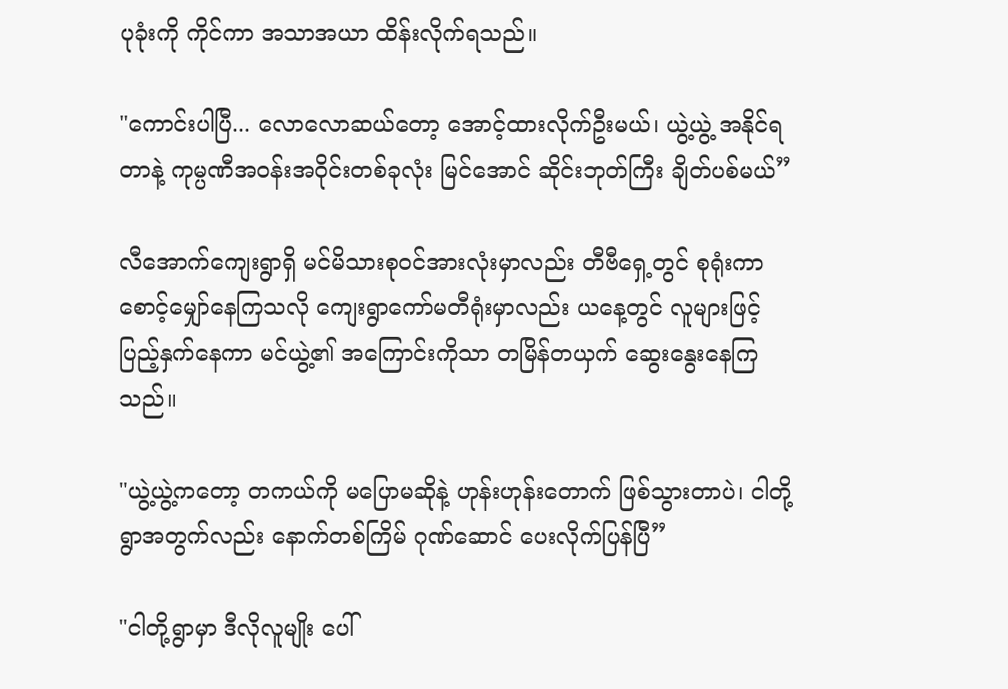ပုခုံးကို ကိုင်ကာ အသာအယာ ထိန်းလိုက်ရသည်။

"ကောင်းပါပြီ... လောလောဆယ်တော့ အောင့်ထားလိုက်ဦးမယ်၊ ယွဲ့ယွဲ့ အနိုင်ရတာနဲ့ ကုမ္ပဏီအဝန်းအဝိုင်းတစ်ခုလုံး မြင်အောင် ဆိုင်းဘုတ်ကြီး ချိတ်ပစ်မယ်”

လီအောက်ကျေးရွာရှိ မင်မိသားစုဝင်အားလုံးမှာလည်း တီဗီရှေ့တွင် စုရုံးကာ စောင့်မျှော်နေကြသလို ကျေးရွာကော်မတီရုံးမှာလည်း ယနေ့တွင် လူများဖြင့် ပြည့်နှက်နေကာ မင်ယွဲ့၏ အကြောင်းကိုသာ တမြိန်တယှက် ဆွေးနွေးနေကြသည်။

"ယွဲ့ယွဲ့ကတော့ တကယ်ကို မပြောမဆိုနဲ့ ဟုန်းဟုန်းတောက် ဖြစ်သွားတာပဲ၊ ငါတို့ရွာအတွက်လည်း နောက်တစ်ကြိမ် ဂုဏ်ဆောင် ပေးလိုက်ပြန်ပြီ”

"ငါတို့ရွာမှာ ဒီလိုလူမျိုး ပေါ်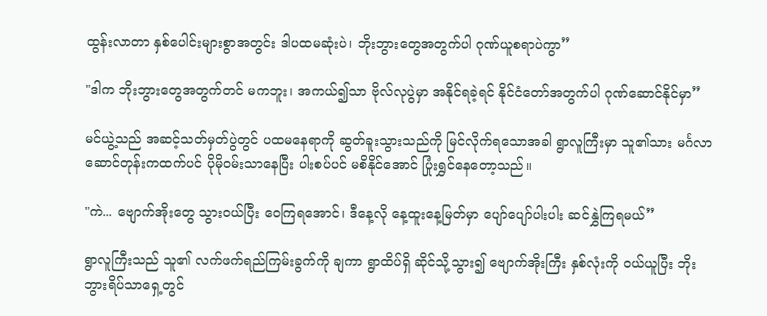ထွန်းလာတာ နှစ်ပေါင်းများစွာအတွင်း ဒါပထမဆုံးပဲ၊ ဘိုးဘွားတွေအတွက်ပါ ဂုဏ်ယူစရာပဲကွာ”

"ဒါက ဘိုးဘွားတွေအတွက်တင် မကဘူး၊ အကယ်၍သာ ဗိုလ်လုပွဲမှာ အနိုင်ရခဲ့ရင် နိုင်ငံတော်အတွက်ပါ ဂုဏ်ဆောင်နိုင်မှာ”

မင်ယွဲ့သည် အဆင့်သတ်မှတ်ပွဲတွင် ပထမနေရာကို ဆွတ်ခူးသွားသည်ကို မြင်လိုက်ရသောအခါ ရွာလူကြီးမှာ သူ၏သား မင်္ဂလာဆောင်တုန်းကထက်ပင် ပိုမိုဝမ်းသာနေပြီး ပါးစပ်ပင် မစိနိုင်အောင် ပြုံးရွှင်နေတော့သည်။

"ကဲ... ဗျောက်အိုးတွေ သွားဝယ်ပြီး ဝေကြရအောင်၊ ဒီနေ့လို နေ့ထူးနေ့မြတ်မှာ ပျော်ပျော်ပါးပါး ဆင်နွှဲကြရမယ်”

ရွာလူကြီးသည် သူ၏ လက်ဖက်ရည်ကြမ်းခွက်ကို ချကာ ရွာထိပ်ရှိ ဆိုင်သို့သွား၍ ဗျောက်အိုးကြီး နှစ်လုံးကို ဝယ်ယူပြီး ဘိုးဘွားရိပ်သာရှေ့တွင်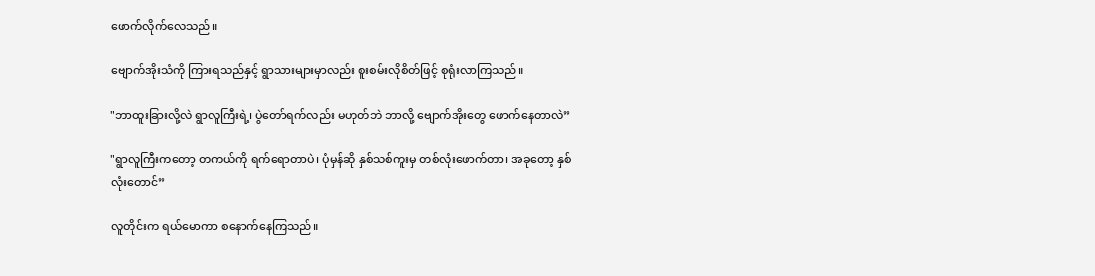ဖောက်လိုက်လေသည်။

ဗျောက်အိုးသံကို ကြားရသည်နှင့် ရွာသားများမှာလည်း စူးစမ်းလိုစိတ်ဖြင့် စုရုံးလာကြသည်။

"ဘာထူးခြားလို့လဲ ရွာလူကြီးရဲ့၊ ပွဲတော်ရက်လည်း မဟုတ်ဘဲ ဘာလို့ ဗျောက်အိုးတွေ ဖောက်နေတာလဲ”

"ရွာလူကြီးကတော့ တကယ်ကို ရက်ရောတာပဲ၊ ပုံမှန်ဆို နှစ်သစ်ကူးမှ တစ်လုံးဖောက်တာ၊ အခုတော့ နှစ်လုံးတောင်”

လူတိုင်းက ရယ်မောကာ စနောက်နေကြသည်။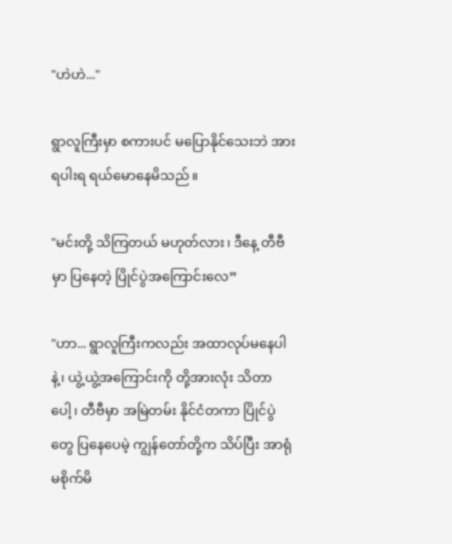"ဟဲဟဲ..."

ရွာလူကြီးမှာ စကားပင် မပြောနိုင်သေးဘဲ အားရပါးရ ရယ်မောနေမိသည်။

"မင်းတို့ သိကြတယ် မဟုတ်လား၊ ဒီနေ့ တီဗီမှာ ပြနေတဲ့ ပြိုင်ပွဲအကြောင်းလေ”

"ဟာ... ရွာလူကြီးကလည်း အထာလုပ်မနေပါနဲ့၊ ယွဲ့ယွဲ့အကြောင်းကို တို့အားလုံး သိတာပေါ့၊ တီဗီမှာ အမြဲတမ်း နိုင်ငံတကာ ပြိုင်ပွဲတွေ ပြနေပေမဲ့ ကျွန်တော်တို့က သိပ်ပြီး အာရုံမစိုက်မိ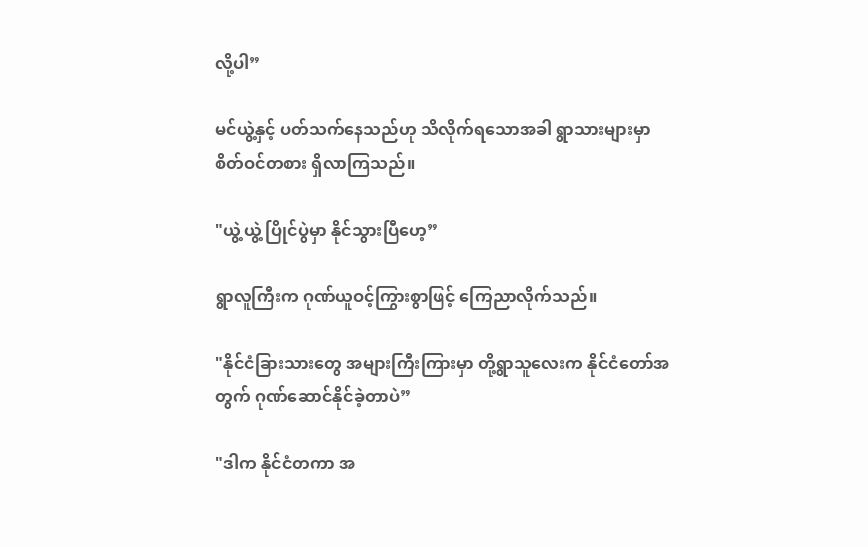လို့ပါ”

မင်ယွဲ့နှင့် ပတ်သက်နေသည်ဟု သိလိုက်ရသောအခါ ရွာသားများမှာ စိတ်ဝင်တစား ရှိလာကြသည်။

"ယွဲ့ယွဲ့ ပြိုင်ပွဲမှာ နိုင်သွားပြီဟေ့”

ရွာလူကြီးက ဂုဏ်ယူဝင့်ကြွားစွာဖြင့် ကြေညာလိုက်သည်။

"နိုင်ငံခြားသားတွေ အများကြီးကြားမှာ တို့ရွာသူလေးက နိုင်ငံတော်အတွက် ဂုဏ်ဆောင်နိုင်ခဲ့တာပဲ”

"ဒါက နိုင်ငံတကာ အ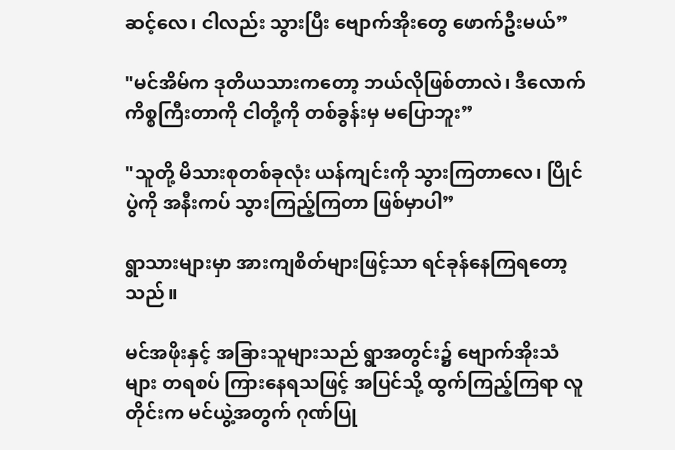ဆင့်လေ၊ ငါလည်း သွားပြီး ဗျောက်အိုးတွေ ဖောက်ဦးမယ်”

"မင်အိမ်က ဒုတိယသားကတော့ ဘယ်လိုဖြစ်တာလဲ၊ ဒီလောက် ကိစ္စကြီးတာကို ငါတို့ကို တစ်ခွန်းမှ မပြောဘူး”

"သူတို့ မိသားစုတစ်ခုလုံး ယန်ကျင်းကို သွားကြတာလေ၊ ပြိုင်ပွဲကို အနီးကပ် သွားကြည့်ကြတာ ဖြစ်မှာပါ”

ရွာသားများမှာ အားကျစိတ်များဖြင့်သာ ရင်ခုန်နေကြရတော့သည်။

မင်အဖိုးနှင့် အခြားသူများသည် ရွာအတွင်း၌ ဗျောက်အိုးသံများ တရစပ် ကြားနေရသဖြင့် အပြင်သို့ ထွက်ကြည့်ကြရာ လူတိုင်းက မင်ယွဲ့အတွက် ဂုဏ်ပြု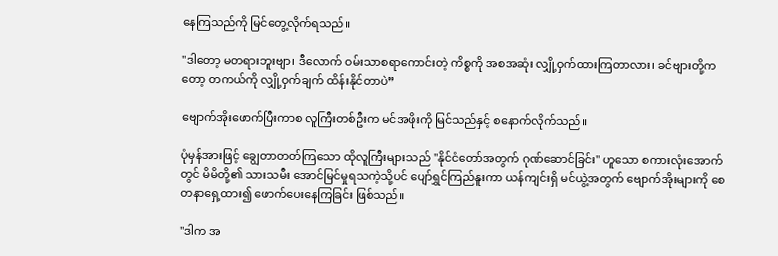နေကြသည်ကို မြင်တွေ့လိုက်ရသည်။

"ဒါတော့ မတရားဘူးဗျာ၊ ဒီလောက် ဝမ်းသာစရာကောင်းတဲ့ ကိစ္စကို အစအဆုံး လျှို့ဝှက်ထားကြတာလား၊ ခင်ဗျားတို့ကတော့ တကယ်ကို လျှို့ဝှက်ချက် ထိန်းနိုင်တာပဲ”

ဗျောက်အိုးဖောက်ပြီးကာစ လူကြီးတစ်ဦးက မင်အဖိုးကို မြင်သည်နှင့် စနောက်လိုက်သည်။

ပုံမှန်အားဖြင့် ချွေတာတတ်ကြသော ထိုလူကြီးများသည် "နိုင်ငံတော်အတွက် ဂုဏ်ဆောင်ခြင်း" ဟူသော စကားလုံးအောက်တွင် မိမိတို့၏ သားသမီး အောင်မြင်မှုရသကဲ့သို့ပင် ပျော်ရွှင်ကြည်နူးကာ ယန်ကျင်းရှိ မင်ယွဲ့အတွက် ဗျောက်အိုးများကို စေတနာရှေ့ထား၍ ဖောက်ပေးနေကြခြင်း ဖြစ်သည်။

"ဒါက အ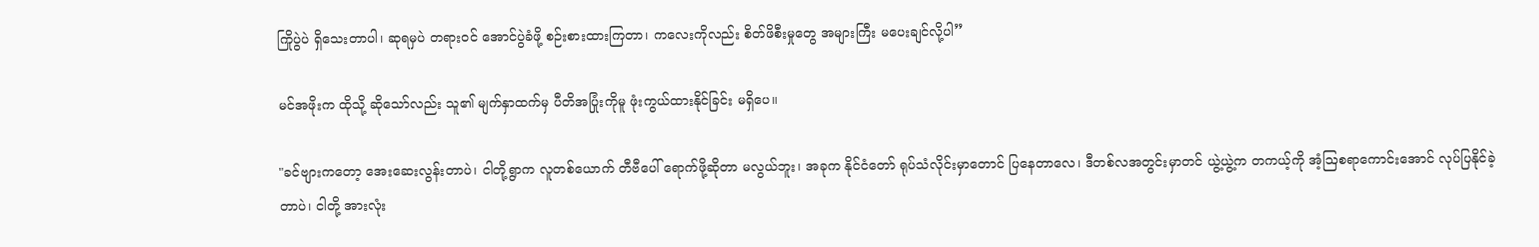ကြိုပွဲပဲ ရှိသေးတာပါ၊ ဆုရမှပဲ တရားဝင် အောင်ပွဲခံဖို့ စဉ်းစားထားကြတာ၊ ကလေးကိုလည်း စိတ်ဖိစီးမှုတွေ အများကြီး မပေးချင်လို့ပါ”

မင်အဖိုးက ထိုသို့ ဆိုသော်လည်း သူ၏ မျက်နှာထက်မှ ပီတိအပြုံးကိုမူ ဖုံးကွယ်ထားနိုင်ခြင်း မရှိပေ။

"ခင်ဗျားကတော့ အေးဆေးလွန်းတာပဲ၊ ငါတို့ရွာက လူတစ်ယောက် တီဗီပေါ် ရောက်ဖို့ဆိုတာ မလွယ်ဘူး၊ အခုက နိုင်ငံတော် ရုပ်သံလိုင်းမှာတောင် ပြနေတာလေ၊ ဒီတစ်လအတွင်းမှာတင် ယွဲ့ယွဲ့က တကယ့်ကို အံ့ဩစရာကောင်းအောင် လုပ်ပြနိုင်ခဲ့တာပဲ၊ ငါတို့ အားလုံး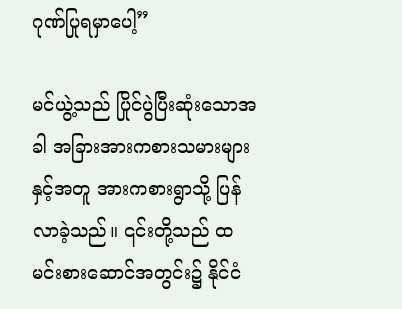ဂုဏ်ပြုရမှာပေါ့”

မင်ယွဲ့သည် ပြိုင်ပွဲပြီးဆုံးသောအခါ အခြားအားကစားသမားများနှင့်အတူ အားကစားရွာသို့ ပြန်လာခဲ့သည်။ ၎င်းတို့သည် ထမင်းစားဆောင်အတွင်း၌ နိုင်ငံ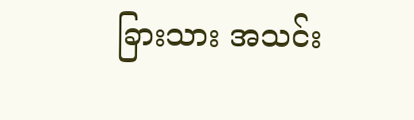ခြားသား အသင်း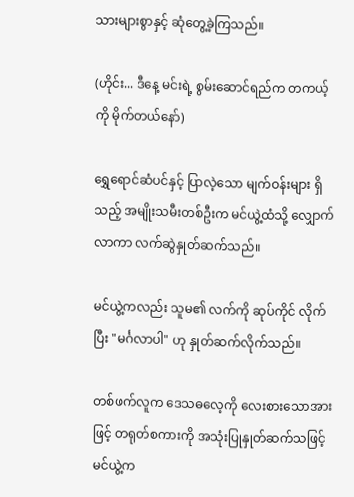သားများစွာနှင့် ဆုံတွေ့ခဲ့ကြသည်။

(ဟိုင်း... ဒီနေ့ မင်းရဲ့ စွမ်းဆောင်ရည်က တကယ့်ကို မိုက်တယ်နော်)

ရွှေရောင်ဆံပင်နှင့် ပြာလဲ့သော မျက်ဝန်းများ ရှိသည့် အမျိုးသမီးတစ်ဦးက မင်ယွဲ့ထံသို့ လျှောက်လာကာ လက်ဆွဲနှုတ်ဆက်သည်။

မင်ယွဲ့ကလည်း သူမ၏ လက်ကို ဆုပ်ကိုင် လိုက်ပြီး "မင်္ဂလာပါ" ဟု နှုတ်ဆက်လိုက်သည်။

တစ်ဖက်လူက ဒေသဓလေ့ကို လေးစားသောအားဖြင့် တရုတ်စကားကို အသုံးပြုနှုတ်ဆက်သဖြင့် မင်ယွဲ့က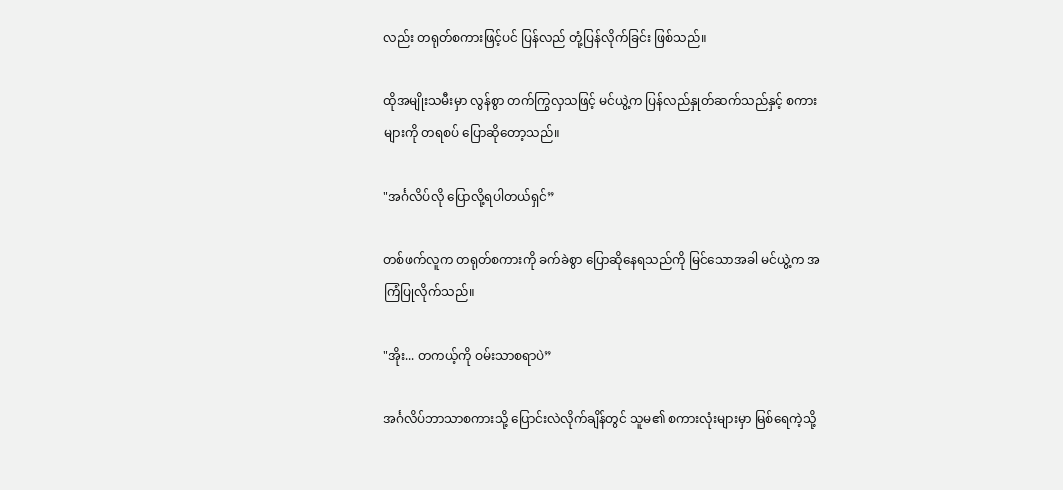လည်း တရုတ်စကားဖြင့်ပင် ပြန်လည် တုံ့ပြန်လိုက်ခြင်း ဖြစ်သည်။

ထိုအမျိုးသမီးမှာ လွန်စွာ တက်ကြွလှသဖြင့် မင်ယွဲ့က ပြန်လည်နှုတ်ဆက်သည်နှင့် စကားများကို တရစပ် ပြောဆိုတော့သည်။

"အင်္ဂလိပ်လို ပြောလို့ရပါတယ်ရှင်”

တစ်ဖက်လူက တရုတ်စကားကို ခက်ခဲစွာ ပြောဆိုနေရသည်ကို မြင်သောအခါ မင်ယွဲ့က အကြံပြုလိုက်သည်။

"အိုး... တကယ့်ကို ဝမ်းသာစရာပဲ”

အင်္ဂလိပ်ဘာသာစကားသို့ ပြောင်းလဲလိုက်ချိန်တွင် သူမ၏ စကားလုံးများမှာ မြစ်ရေကဲ့သို့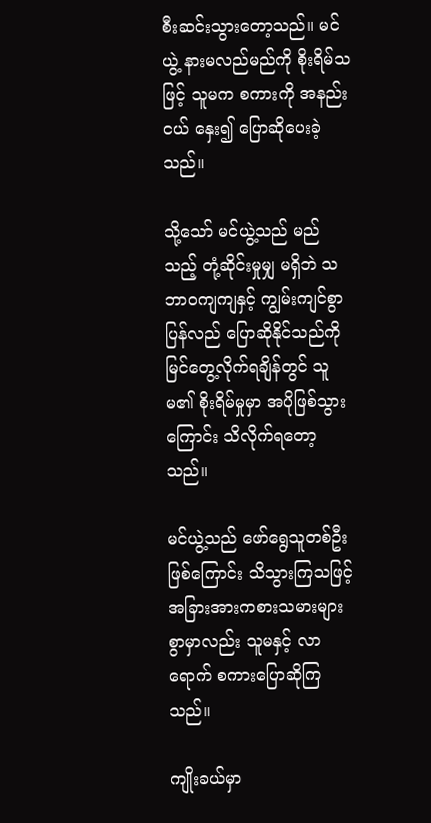စီးဆင်းသွားတော့သည်။ မင်ယွဲ့ နားမလည်မည်ကို စိုးရိမ်သဖြင့် သူမက စကားကို အနည်းငယ် နှေး၍ ပြောဆိုပေးခဲ့သည်။

သို့သော် မင်ယွဲ့သည် မည်သည့် တုံ့ဆိုင်းမှုမျှ မရှိဘဲ သဘာဝကျကျနှင့် ကျွမ်းကျင်စွာ ပြန်လည် ပြောဆိုနိုင်သည်ကို မြင်တွေ့လိုက်ရချိန်တွင် သူမ၏ စိုးရိမ်မှုမှာ အပိုဖြစ်သွားကြောင်း သိလိုက်ရတော့သည်။

မင်ယွဲ့သည် ဖော်ရွေသူတစ်ဦး ဖြစ်ကြောင်း သိသွားကြသဖြင့် အခြားအားကစားသမားများစွာမှာလည်း သူမနှင့် လာရောက် စကားပြောဆိုကြသည်။

ကျိုးခယ်မှာ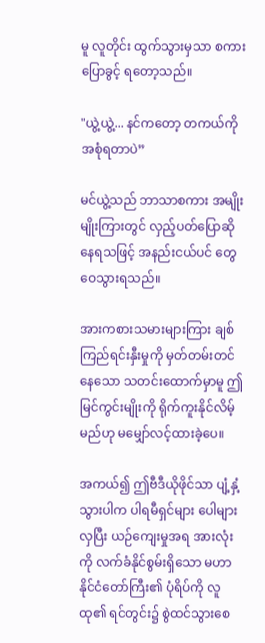မူ လူတိုင်း ထွက်သွားမှသာ စကားပြောခွင့် ရတော့သည်။

"ယွဲ့ယွဲ့... နင်ကတော့ တကယ်ကို အစုံရတာပဲ”

မင်ယွဲ့သည် ဘာသာစကား အမျိုးမျိုးကြားတွင် လှည့်ပတ်ပြောဆိုနေရသဖြင့် အနည်းငယ်ပင် တွေဝေသွားရသည်။

အားကစားသမားများကြား ချစ်ကြည်ရင်းနှီးမှုကို မှတ်တမ်းတင်နေသော သတင်းထောက်မှာမူ ဤမြင်ကွင်းမျိုးကို ရိုက်ကူးနိုင်လိမ့်မည်ဟု မမျှော်လင့်ထားခဲ့ပေ။

အကယ်၍ ဤဗီဒီယိုဖိုင်သာ ပျံ့နှံ့သွားပါက ပါရမီရှင်များ ပေါများလှပြီး ယဉ်ကျေးမှုအရ အားလုံးကို လက်ခံနိုင်စွမ်းရှိသော မဟာနိုင်ငံတော်ကြီး၏ ပုံရိပ်ကို လူထု၏ ရင်တွင်း၌ စွဲထင်သွားစေ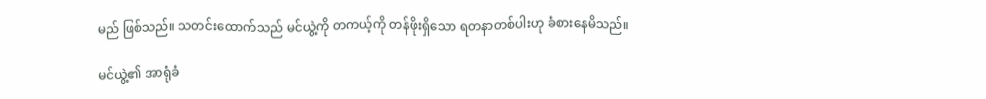မည် ဖြစ်သည်။ သတင်းထောက်သည် မင်ယွဲ့ကို တကယ့်ကို တန်ဖိုးရှိသော ရတနာတစ်ပါးဟု ခံစားနေမိသည်။

မင်ယွဲ့၏ အာရုံခံ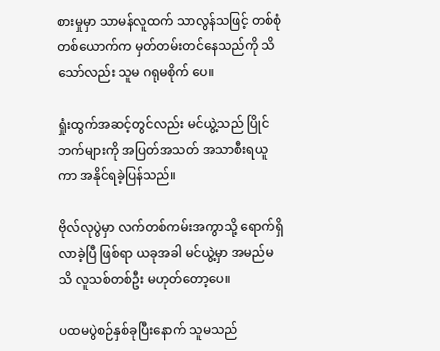စားမှုမှာ သာမန်လူထက် သာလွန်သဖြင့် တစ်စုံတစ်ယောက်က မှတ်တမ်းတင်နေသည်ကို သိသော်လည်း သူမ ဂရုမစိုက် ပေ။

ရှုံးထွက်အဆင့်တွင်လည်း မင်ယွဲ့သည် ပြိုင်ဘက်များကို အပြတ်အသတ် အသာစီးရယူကာ အနိုင်ရခဲ့ပြန်သည်။

ဗိုလ်လုပွဲမှာ လက်တစ်ကမ်းအကွာသို့ ရောက်ရှိလာခဲ့ပြီ ဖြစ်ရာ ယခုအခါ မင်ယွဲ့မှာ အမည်မသိ လူသစ်တစ်ဦး မဟုတ်တော့ပေ။

ပထမပွဲစဉ်နှစ်ခုပြီးနောက် သူမသည်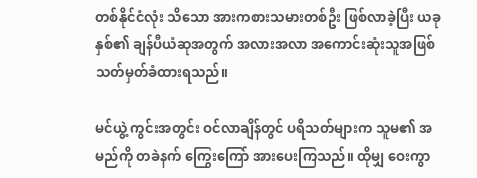တစ်နိုင်ငံလုံး သိသော အားကစားသမားတစ်ဦး ဖြစ်လာခဲ့ပြီး ယခုနှစ်၏ ချန်ပီယံဆုအတွက် အလားအလာ အကောင်းဆုံးသူအဖြစ် သတ်မှတ်ခံထားရသည်။

မင်ယွဲ့ ကွင်းအတွင်း ဝင်လာချိန်တွင် ပရိသတ်များက သူမ၏ အမည်ကို တခဲနက် ကြွေးကြော် အားပေးကြသည်။ ထိုမျှ ဝေးကွာ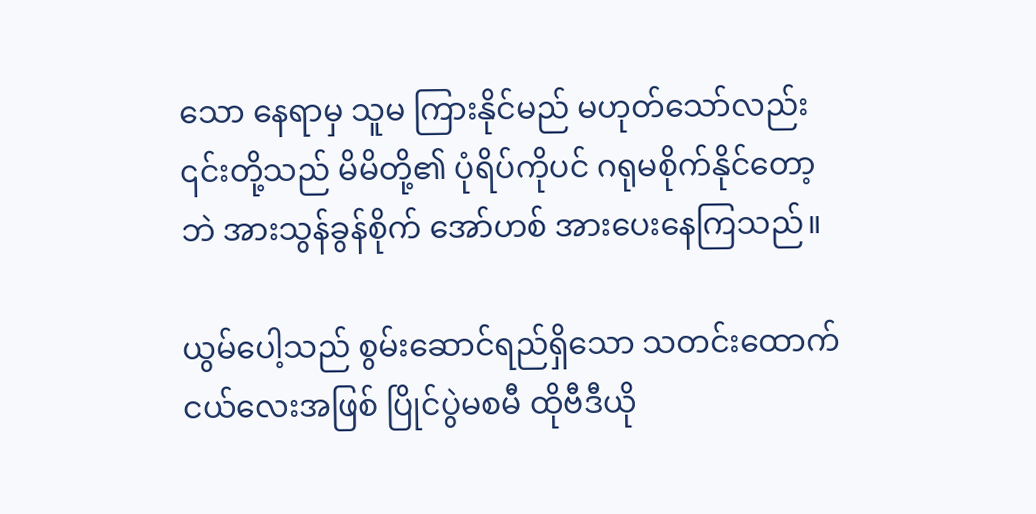သော နေရာမှ သူမ ကြားနိုင်မည် မဟုတ်သော်လည်း ၎င်းတို့သည် မိမိတို့၏ ပုံရိပ်ကိုပင် ဂရုမစိုက်နိုင်တော့ဘဲ အားသွန်ခွန်စိုက် အော်ဟစ် အားပေးနေကြသည်။

ယွမ်ပေါ့သည် စွမ်းဆောင်ရည်ရှိသော သတင်းထောက်ငယ်လေးအဖြစ် ပြိုင်ပွဲမစမီ ထိုဗီဒီယို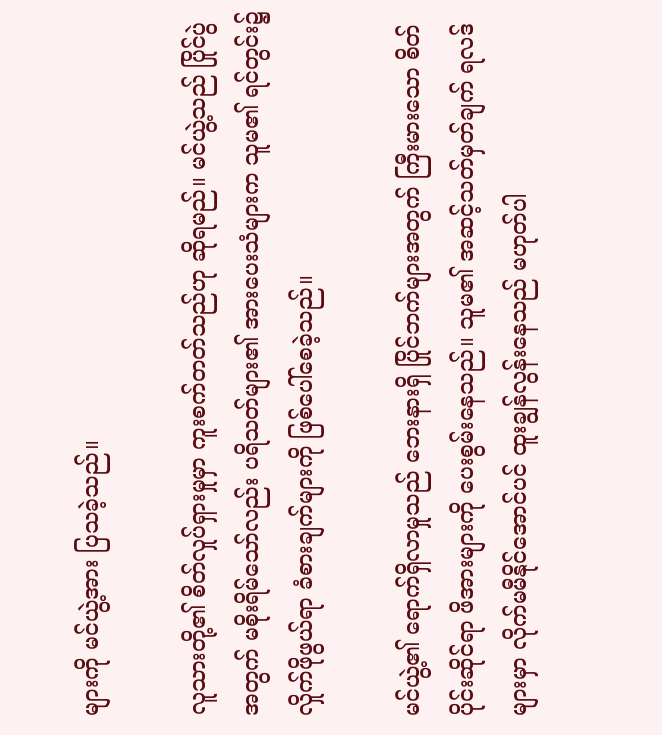များကို မင်ယွဲ့အား ပြသခဲ့သည်။

လူသားတို့၏ စိတ်လှုပ်ရှားမှုမှာ ကူးစက်တတ်သည်ဟု ဆိုရမည်။ မင်ယွဲ့သည် ပြိုင်ပွဲအတွက် မစိုးရိမ်သော်လည်း ပရိသတ်များ၏ အားပေးသံများက သူမ၏ ရင်တွင်း၌ လှိုက်ဖိုဖွယ်ရာ ခံစားချက်များကို ဖြစ်ပေါ်စေခဲ့သည်။

မင်ယွဲ့၏ ရောက်ရှိလာမှုသည် ဘေးနားရှိ ပြိုင်ဘက်များအတွက် ကြီးမားသော စိတ်ပိုင်းဆိုင်ရာ ဖိအားများကို ပေးစွမ်းနေသည်။ သူမ၏ အဆင့်သတ်မှတ်ချက် ရလဒ်များမှာ လိုက်မမီနိုင်အောင်ပင် ထူးချွန်လွန်းနေသည် မဟုတ်ပါ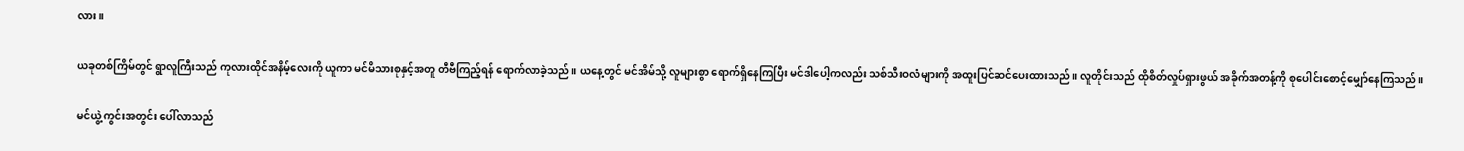လား။

ယခုတစ်ကြိမ်တွင် ရွာလူကြီးသည် ကုလားထိုင်အနိမ့်လေးကို ယူကာ မင်မိသားစုနှင့်အတူ တီဗီကြည့်ရန် ရောက်လာခဲ့သည်။ ယနေ့တွင် မင်အိမ်သို့ လူများစွာ ရောက်ရှိနေကြပြီး မင်ဒါပေါ့ကလည်း သစ်သီးဝလံများကို အထူးပြင်ဆင်ပေးထားသည်။ လူတိုင်းသည် ထိုစိတ်လှုပ်ရှားဖွယ် အခိုက်အတန့်ကို စုပေါင်းစောင့်မျှော်နေကြသည်။

မင်ယွဲ့ ကွင်းအတွင်း ပေါ်လာသည်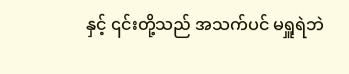နှင့် ၎င်းတို့သည် အသက်ပင် မရှူရဲဘဲ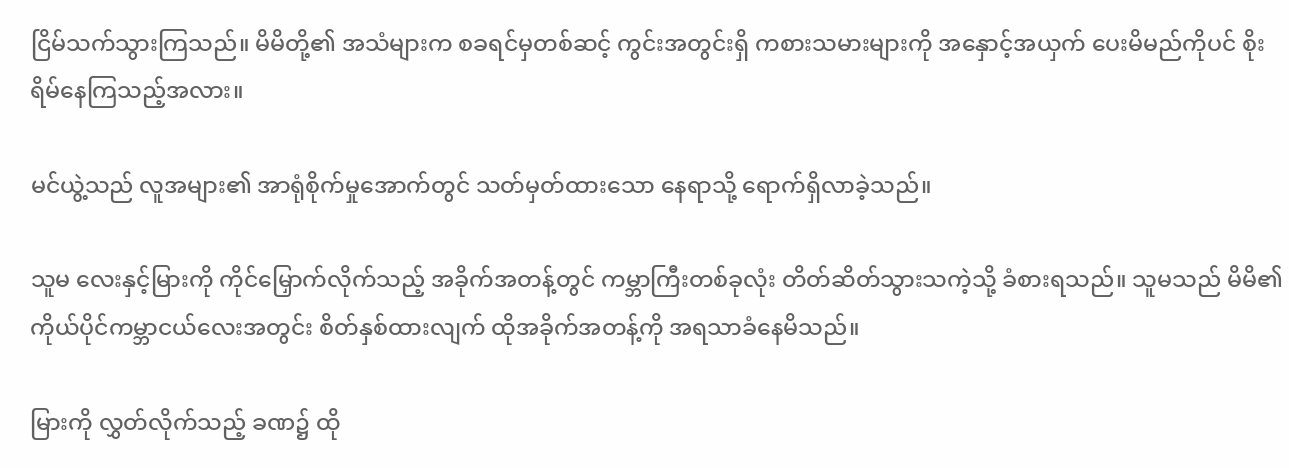ငြိမ်သက်သွားကြသည်။ မိမိတို့၏ အသံများက စခရင်မှတစ်ဆင့် ကွင်းအတွင်းရှိ ကစားသမားများကို အနှောင့်အယှက် ပေးမိမည်ကိုပင် စိုးရိမ်နေကြသည့်အလား။

မင်ယွဲ့သည် လူအများ၏ အာရုံစိုက်မှုအောက်တွင် သတ်မှတ်ထားသော နေရာသို့ ရောက်ရှိလာခဲ့သည်။

သူမ လေးနှင့်မြားကို ကိုင်မြှောက်လိုက်သည့် အခိုက်အတန့်တွင် ကမ္ဘာကြီးတစ်ခုလုံး တိတ်ဆိတ်သွားသကဲ့သို့ ခံစားရသည်။ သူမသည် မိမိ၏ ကိုယ်ပိုင်ကမ္ဘာငယ်လေးအတွင်း စိတ်နှစ်ထားလျက် ထိုအခိုက်အတန့်ကို အရသာခံနေမိသည်။

မြားကို လွှတ်လိုက်သည့် ခဏ၌ ထို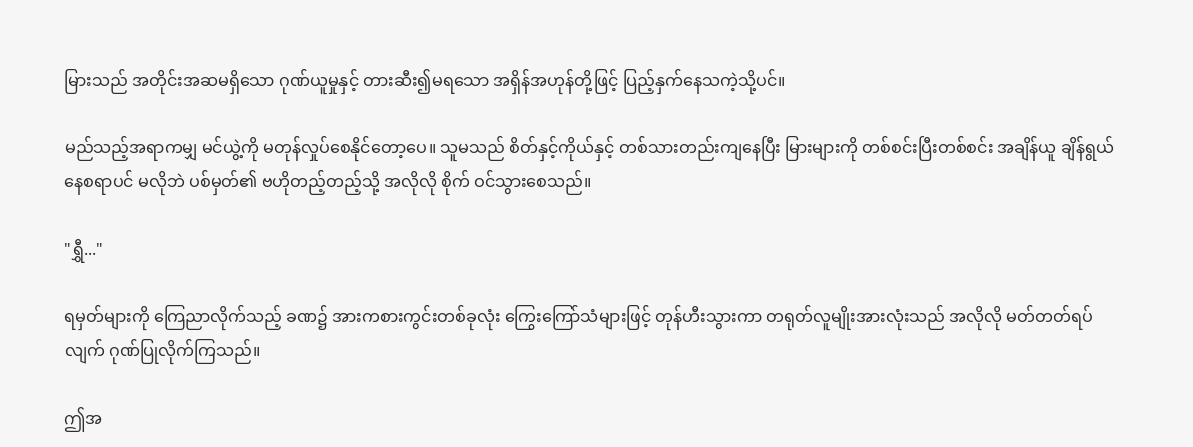မြားသည် အတိုင်းအဆမရှိသော ဂုဏ်ယူမှုနှင့် တားဆီး၍မရသော အရှိန်အဟုန်တို့ဖြင့် ပြည့်နှက်နေသကဲ့သို့ပင်။

မည်သည့်အရာကမျှ မင်ယွဲ့ကို မတုန်လှုပ်စေနိုင်တော့ပေ။ သူမသည် စိတ်နှင့်ကိုယ်နှင့် တစ်သားတည်းကျနေပြီး မြားများကို တစ်စင်းပြီးတစ်စင်း အချိန်ယူ ချိန်ရွယ်နေစရာပင် မလိုဘဲ ပစ်မှတ်၏ ဗဟိုတည့်တည့်သို့ အလိုလို စိုက် ဝင်သွားစေသည်။

"ရွှီ..."

ရမှတ်များကို ကြေညာလိုက်သည့် ခဏ၌ အားကစားကွင်းတစ်ခုလုံး ကြွေးကြော်သံများဖြင့် တုန်ဟီးသွားကာ တရုတ်လူမျိုးအားလုံးသည် အလိုလို မတ်တတ်ရပ်လျက် ဂုဏ်ပြုလိုက်ကြသည်။

ဤအ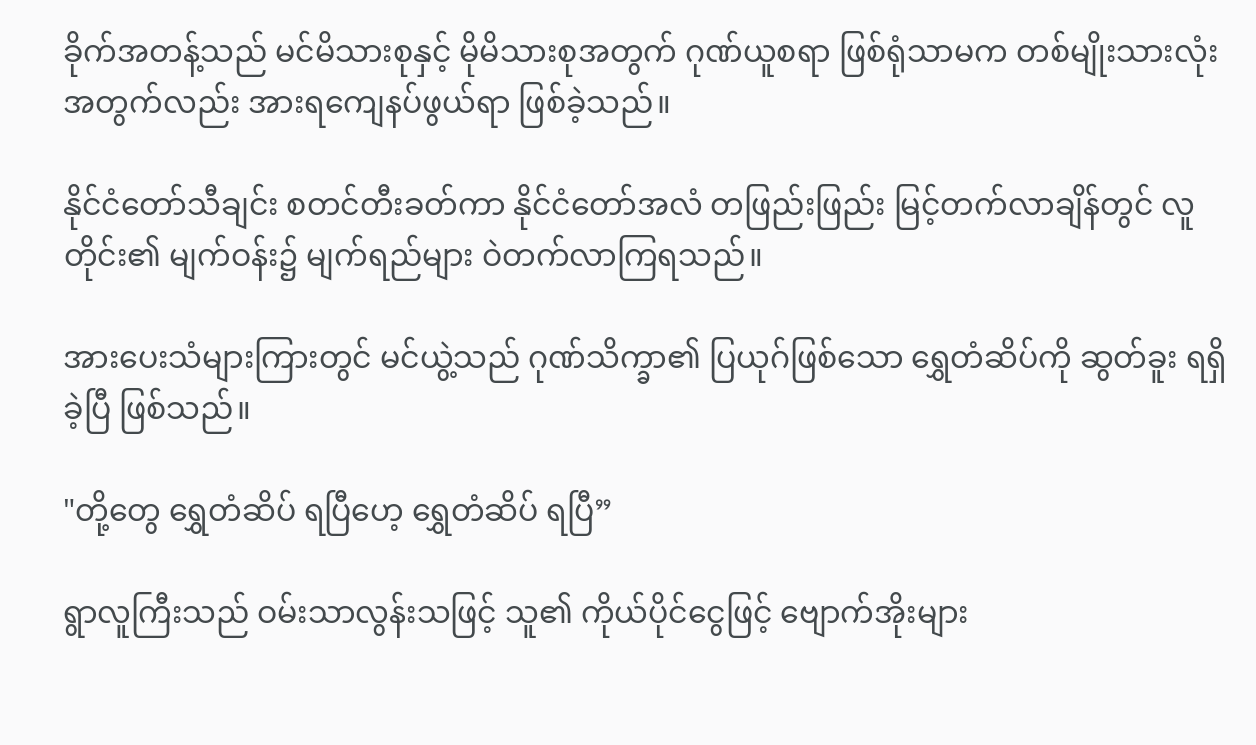ခိုက်အတန့်သည် မင်မိသားစုနှင့် မိုမိသားစုအတွက် ဂုဏ်ယူစရာ ဖြစ်ရုံသာမက တစ်မျိုးသားလုံးအတွက်လည်း အားရကျေနပ်ဖွယ်ရာ ဖြစ်ခဲ့သည်။

နိုင်ငံတော်သီချင်း စတင်တီးခတ်ကာ နိုင်ငံတော်အလံ တဖြည်းဖြည်း မြင့်တက်လာချိန်တွင် လူတိုင်း၏ မျက်ဝန်း၌ မျက်ရည်များ ဝဲတက်လာကြရသည်။

အားပေးသံများကြားတွင် မင်ယွဲ့သည် ဂုဏ်သိက္ခာ၏ ပြယုဂ်ဖြစ်သော ရွှေတံဆိပ်ကို ဆွတ်ခူး ရရှိခဲ့ပြီ ဖြစ်သည်။

"တို့တွေ ရွှေတံဆိပ် ရပြီဟေ့ ရွှေတံဆိပ် ရပြီ”

ရွာလူကြီးသည် ဝမ်းသာလွန်းသဖြင့် သူ၏ ကိုယ်ပိုင်ငွေဖြင့် ဗျောက်အိုးများ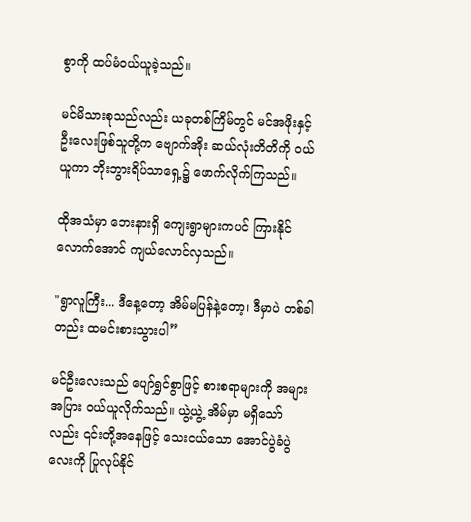စွာကို ထပ်မံဝယ်ယူခဲ့သည်။

မင်မိသားစုသည်လည်း ယခုတစ်ကြိမ်တွင် မင်အဖိုးနှင့် ဦးလေးဖြစ်သူတို့က ဗျောက်အိုး ဆယ်လုံးတိတိကို ဝယ်ယူကာ ဘိုးဘွားရိပ်သာရှေ့၌ ဖောက်လိုက်ကြသည်။

ထိုအသံမှာ ဘေးနားရှိ ကျေးရွာများကပင် ကြားနိုင်လောက်အောင် ကျယ်လောင်လှသည်။

"ရွာလူကြီး... ဒီနေ့တော့ အိမ်မပြန်နဲ့တော့၊ ဒီမှာပဲ တစ်ခါတည်း ထမင်းစားသွားပါ”

မင်ဦးလေးသည် ပျော်ရွှင်စွာဖြင့် စားစရာများကို အများအပြား ဝယ်ယူလိုက်သည်။ ယွဲ့ယွဲ့ အိမ်မှာ မရှိသော်လည်း ၎င်းတို့အနေဖြင့် သေးငယ်သော အောင်ပွဲခံပွဲလေးကို ပြုလုပ်နိုင်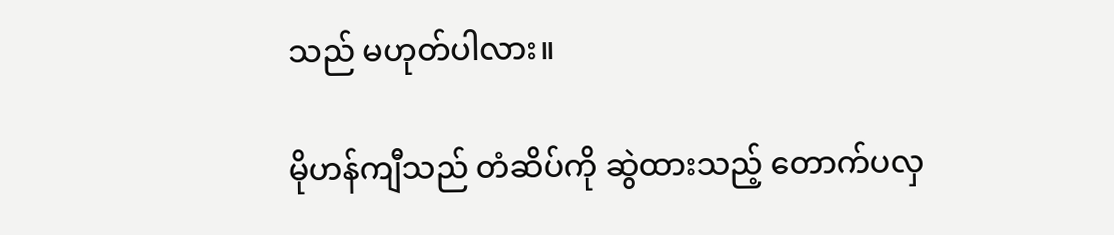သည် မဟုတ်ပါလား။

မိုဟန်ကျီသည် တံဆိပ်ကို ဆွဲထားသည့် တောက်ပလှ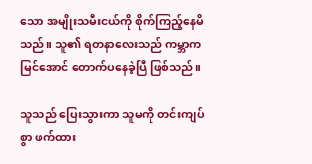သော အမျိုးသမီးငယ်ကို စိုက်ကြည့်နေမိသည်။ သူ၏ ရတနာလေးသည် ကမ္ဘာက မြင်အောင် တောက်ပနေခဲ့ပြီ ဖြစ်သည်။

သူသည် ပြေးသွားကာ သူမကို တင်းကျပ်စွာ ဖက်ထား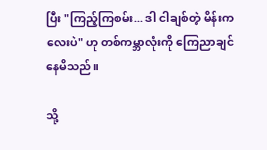ပြီး "ကြည့်ကြစမ်း... ဒါ ငါချစ်တဲ့ မိန်းကလေးပဲ" ဟု တစ်ကမ္ဘာလုံးကို ကြေညာချင်နေမိသည်။

သို့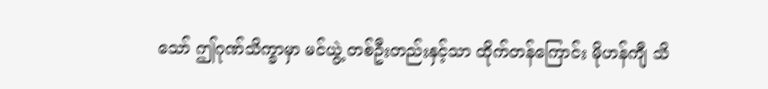သော် ဤဂုဏ်သိက္ခာမှာ မင်ယွဲ့ တစ်ဦးတည်းနှင့်သာ ထိုက်တန်ကြောင်း မိုဟန်ကျီ သိ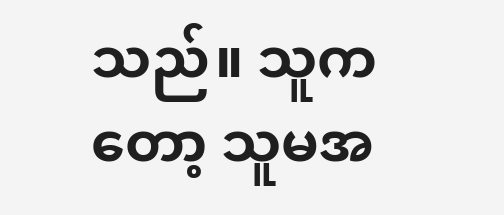သည်။ သူကတော့ သူမအ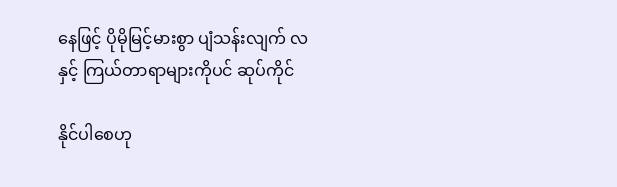နေဖြင့် ပိုမိုမြင့်မားစွာ ပျံသန်းလျက် လနှင့် ကြယ်တာရာများကိုပင် ဆုပ်ကိုင်

နိုင်ပါစေဟု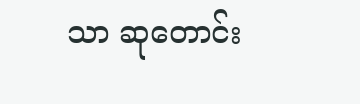သာ ဆုတောင်း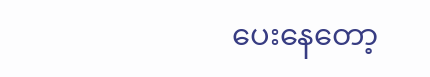ပေးနေတော့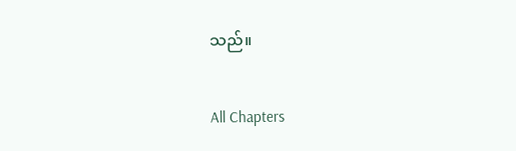သည်။

All Chapters